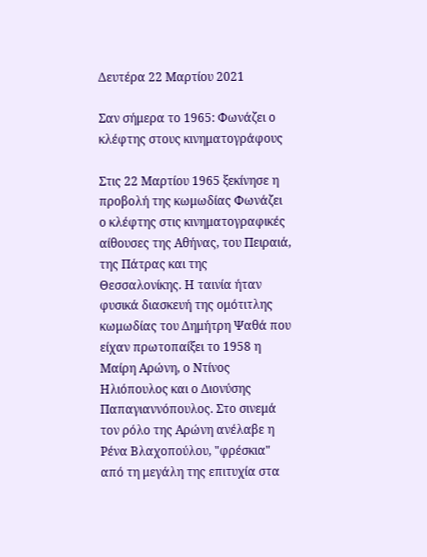Δευτέρα 22 Μαρτίου 2021

Σαν σήμερα το 1965: Φωνάζει ο κλέφτης στους κινηματογράφους

Στις 22 Μαρτίου 1965 ξεκίνησε η προβολή της κωμωδίας Φωνάζει ο κλέφτης στις κινηματογραφικές αίθουσες της Αθήνας, του Πειραιά, της Πάτρας και της Θεσσαλονίκης. Η ταινία ήταν φυσικά διασκευή της ομότιτλης κωμωδίας του Δημήτρη Ψαθά που είχαν πρωτοπαίξει το 1958 η Μαίρη Αρώνη, ο Ντίνος Ηλιόπουλος και ο Διονύσης Παπαγιαννόπουλος. Στο σινεμά τον ρόλο της Αρώνη ανέλαβε η Ρένα Βλαχοπούλου, "φρέσκια" από τη μεγάλη της επιτυχία στα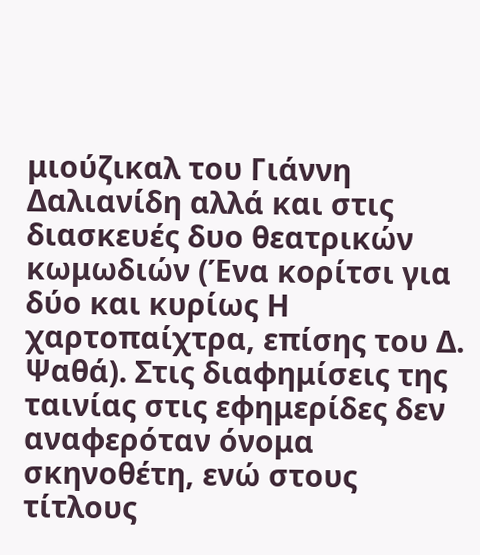μιούζικαλ του Γιάννη Δαλιανίδη αλλά και στις διασκευές δυο θεατρικών κωμωδιών (Ένα κορίτσι για δύο και κυρίως Η χαρτοπαίχτρα, επίσης του Δ. Ψαθά). Στις διαφημίσεις της ταινίας στις εφημερίδες δεν αναφερόταν όνομα σκηνοθέτη, ενώ στους τίτλους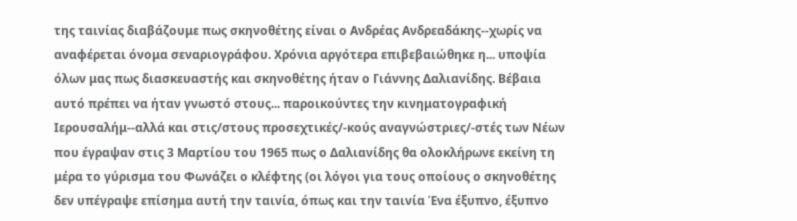της ταινίας διαβάζουμε πως σκηνοθέτης είναι ο Ανδρέας Ανδρεαδάκης--χωρίς να αναφέρεται όνομα σεναριογράφου. Χρόνια αργότερα επιβεβαιώθηκε η... υποψία όλων μας πως διασκευαστής και σκηνοθέτης ήταν ο Γιάννης Δαλιανίδης. Βέβαια αυτό πρέπει να ήταν γνωστό στους... παροικούντες την κινηματογραφική Ιερουσαλήμ--αλλά και στις/στους προσεχτικές/-κούς αναγνώστριες/-στές των Νέων που έγραψαν στις 3 Μαρτίου του 1965 πως ο Δαλιανίδης θα ολοκλήρωνε εκείνη τη μέρα το γύρισμα του Φωνάζει ο κλέφτης (οι λόγοι για τους οποίους ο σκηνοθέτης δεν υπέγραψε επίσημα αυτή την ταινία, όπως και την ταινία Ένα έξυπνο, έξυπνο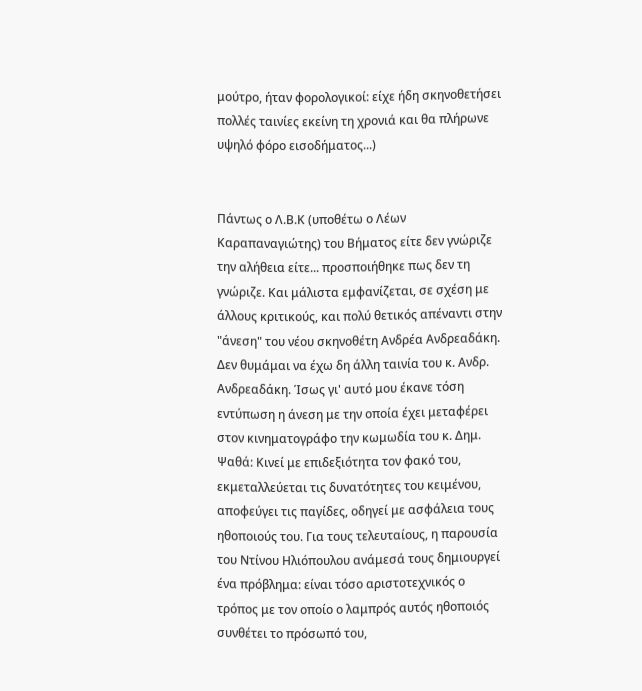μούτρο, ήταν φορολογικοί: είχε ήδη σκηνοθετήσει πολλές ταινίες εκείνη τη χρονιά και θα πλήρωνε υψηλό φόρο εισοδήματος...)


Πάντως ο Λ.Β.Κ (υποθέτω ο Λέων Καραπαναγιώτης) του Βήματος είτε δεν γνώριζε την αλήθεια είτε... προσποιήθηκε πως δεν τη γνώριζε. Και μάλιστα εμφανίζεται, σε σχέση με άλλους κριτικούς, και πολύ θετικός απέναντι στην "άνεση" του νέου σκηνοθέτη Ανδρέα Ανδρεαδάκη.
Δεν θυμάμαι να έχω δη άλλη ταινία του κ. Ανδρ. Ανδρεαδάκη. Ίσως γι' αυτό μου έκανε τόση εντύπωση η άνεση με την οποία έχει μεταφέρει στον κινηματογράφο την κωμωδία του κ. Δημ. Ψαθά: Κινεί με επιδεξιότητα τον φακό του, εκμεταλλεύεται τις δυνατότητες του κειμένου, αποφεύγει τις παγίδες, οδηγεί με ασφάλεια τους ηθοποιούς του. Για τους τελευταίους, η παρουσία του Ντίνου Ηλιόπουλου ανάμεσά τους δημιουργεί ένα πρόβλημα: είναι τόσο αριστοτεχνικός ο τρόπος με τον οποίο ο λαμπρός αυτός ηθοποιός συνθέτει το πρόσωπό του,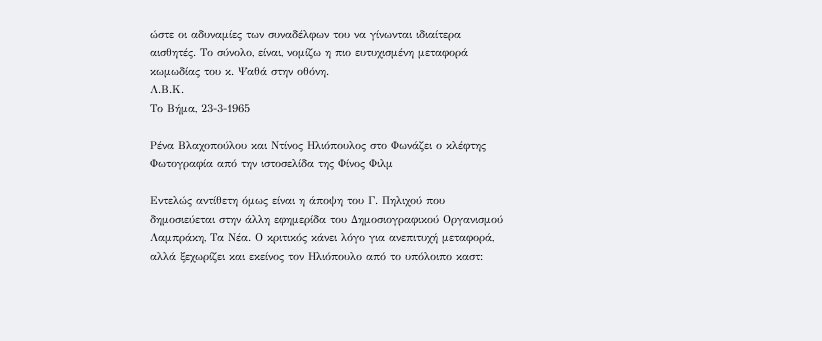ώστε οι αδυναμίες των συναδέλφων του να γίνωνται ιδιαίτερα αισθητές. Το σύνολο, είναι, νομίζω η πιο ευτυχισμένη μεταφορά κωμωδίας του κ. Ψαθά στην οθόνη.
Λ.Β.Κ.
Το Βήμα, 23-3-1965

Ρένα Βλαχοπούλου και Ντίνος Ηλιόπουλος στο Φωνάζει ο κλέφτης
Φωτογραφία από την ιστοσελίδα της Φίνος Φιλμ

Εντελώς αντίθετη όμως είναι η άποψη του Γ. Πηλιχού που δημοσιεύεται στην άλλη εφημερίδα του Δημοσιογραφικού Οργανισμού Λαμπράκη, Τα Νέα. Ο κριτικός κάνει λόγο για ανεπιτυχή μεταφορά, αλλά ξεχωρίζει και εκείνος τον Ηλιόπουλο από το υπόλοιπο καστ: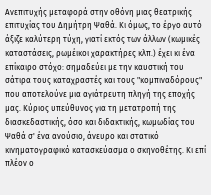Ανεπιτυχής μεταφορά στην οθόνη μιας θεατρικής επιτυχίας του Δημήτρη Ψαθά. Κι όμως, το έργο αυτό άξιζε καλύτερη τύχη, γιατί εκτός των άλλων (κωμικές καταστάσεις, ρωμέικοι χαρακτήρες κλπ.) έχει κι ένα επίκαιρο στόχο: σημαδεύει με την καυστική του σάτιρα τους καταχραστές και τους "κομπιναδόρους" που αποτελούνε μια αγιάτρευτη πληγή της εποχής μας. Κύριος υπεύθυνος για τη μετατροπή της διασκεδαστικής, όσο και διδακτικής, κωμωδίας του Ψαθά σ' ένα ανούσιο, άνευρο και στατικό κινηματογραφικό κατασκεύασμα ο σκηνοθέτης. Κι επί πλέον ο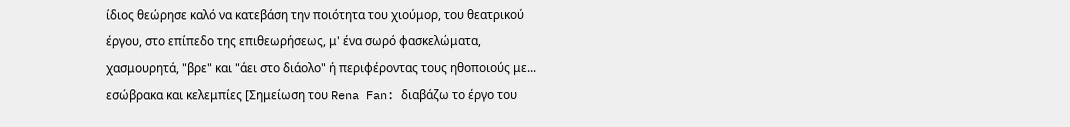ίδιος θεώρησε καλό να κατεβάση την ποιότητα του χιούμορ, του θεατρικού έργου, στο επίπεδο της επιθεωρήσεως, μ' ένα σωρό φασκελώματα, χασμουρητά, "βρε" και "άει στο διάολο" ή περιφέροντας τους ηθοποιούς με... εσώβρακα και κελεμπίες [Σημείωση του Rena Fan: διαβάζω το έργο του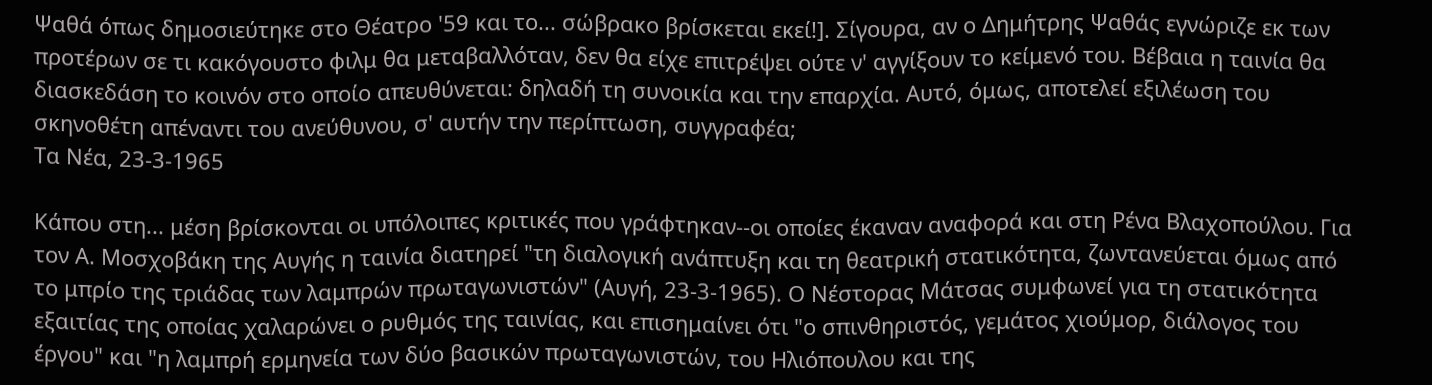Ψαθά όπως δημοσιεύτηκε στο Θέατρο '59 και το... σώβρακο βρίσκεται εκεί!]. Σίγουρα, αν ο Δημήτρης Ψαθάς εγνώριζε εκ των προτέρων σε τι κακόγουστο φιλμ θα μεταβαλλόταν, δεν θα είχε επιτρέψει ούτε ν' αγγίξουν το κείμενό του. Βέβαια η ταινία θα διασκεδάση το κοινόν στο οποίο απευθύνεται: δηλαδή τη συνοικία και την επαρχία. Αυτό, όμως, αποτελεί εξιλέωση του σκηνοθέτη απέναντι του ανεύθυνου, σ' αυτήν την περίπτωση, συγγραφέα;
Τα Νέα, 23-3-1965

Κάπου στη... μέση βρίσκονται οι υπόλοιπες κριτικές που γράφτηκαν--οι οποίες έκαναν αναφορά και στη Ρένα Βλαχοπούλου. Για τον Α. Μοσχοβάκη της Αυγής η ταινία διατηρεί "τη διαλογική ανάπτυξη και τη θεατρική στατικότητα, ζωντανεύεται όμως από το μπρίο της τριάδας των λαμπρών πρωταγωνιστών" (Αυγή, 23-3-1965). Ο Νέστορας Μάτσας συμφωνεί για τη στατικότητα εξαιτίας της οποίας χαλαρώνει ο ρυθμός της ταινίας, και επισημαίνει ότι "ο σπινθηριστός, γεμάτος χιούμορ, διάλογος του έργου" και "η λαμπρή ερμηνεία των δύο βασικών πρωταγωνιστών, του Ηλιόπουλου και της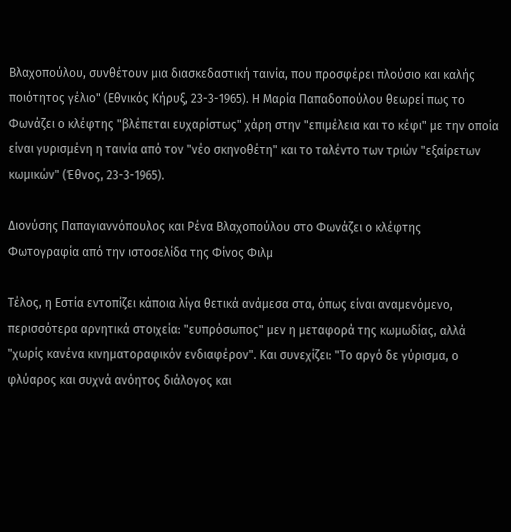Βλαχοπούλου, συνθέτουν μια διασκεδαστική ταινία, που προσφέρει πλούσιο και καλής ποιότητος γέλιο" (Εθνικός Κήρυξ, 23-3-1965). Η Μαρία Παπαδοπούλου θεωρεί πως το Φωνάζει ο κλέφτης "βλέπεται ευχαρίστως" χάρη στην "επιμέλεια και το κέφι" με την οποία είναι γυρισμένη η ταινία από τον "νέο σκηνοθέτη" και το ταλέντο των τριών "εξαίρετων κωμικών" (Έθνος, 23-3-1965).

Διονύσης Παπαγιαννόπουλος και Ρένα Βλαχοπούλου στο Φωνάζει ο κλέφτης
Φωτογραφία από την ιστοσελίδα της Φίνος Φιλμ

Τέλος, η Εστία εντοπίζει κάποια λίγα θετικά ανάμεσα στα, όπως είναι αναμενόμενο, περισσότερα αρνητικά στοιχεία: "ευπρόσωπος" μεν η μεταφορά της κωμωδίας, αλλά "χωρίς κανένα κινηματοραφικόν ενδιαφέρον". Και συνεχίζει: "Το αργό δε γύρισμα, ο φλύαρος και συχνά ανόητος διάλογος και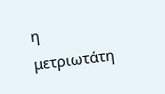η μετριωτάτη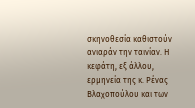σκηνοθεσία καθιστούν ανιαράν την ταινίαν. Η κεφάτη, εξ άλλου, ερμηνεία της κ. Ρένας Βλαχοπούλου και των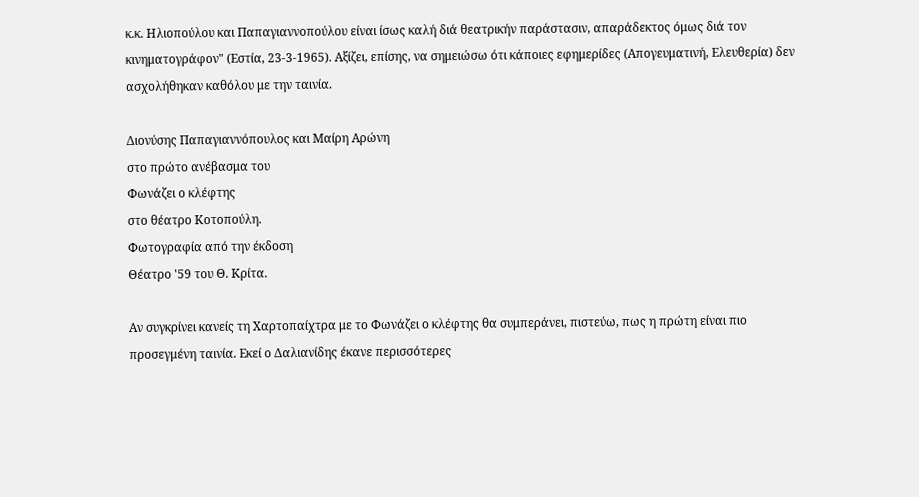κ.κ. Ηλιοπούλου και Παπαγιαννοπούλου είναι ίσως καλή διά θεατρικήν παράστασιν, απαράδεκτος όμως διά τον κινηματογράφον" (Εστία, 23-3-1965). Αξίζει, επίσης, να σημειώσω ότι κάποιες εφημερίδες (Απογευματινή, Ελευθερία) δεν ασχολήθηκαν καθόλου με την ταινία.

Διονύσης Παπαγιαννόπουλος και Μαίρη Αρώνη
στο πρώτο ανέβασμα του
Φωνάζει ο κλέφτης
στο θέατρο Κοτοπούλη.
Φωτογραφία από την έκδοση
Θέατρο '59 του Θ. Κρίτα.

Αν συγκρίνει κανείς τη Χαρτοπαίχτρα με το Φωνάζει ο κλέφτης θα συμπεράνει, πιστεύω, πως η πρώτη είναι πιο προσεγμένη ταινία. Εκεί ο Δαλιανίδης έκανε περισσότερες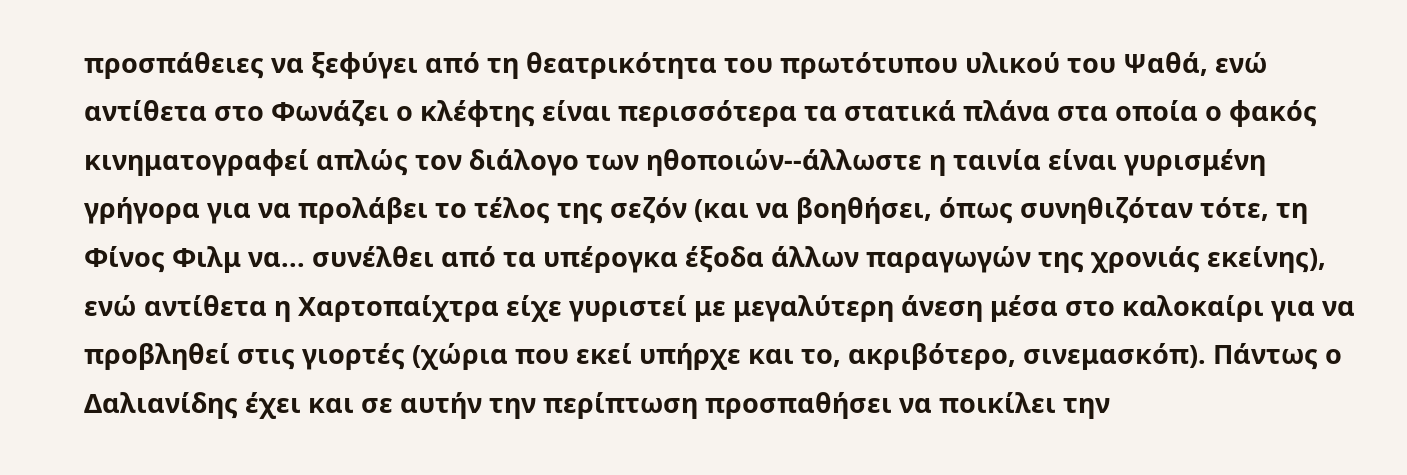προσπάθειες να ξεφύγει από τη θεατρικότητα του πρωτότυπου υλικού του Ψαθά, ενώ αντίθετα στο Φωνάζει ο κλέφτης είναι περισσότερα τα στατικά πλάνα στα οποία ο φακός κινηματογραφεί απλώς τον διάλογο των ηθοποιών--άλλωστε η ταινία είναι γυρισμένη γρήγορα για να προλάβει το τέλος της σεζόν (και να βοηθήσει, όπως συνηθιζόταν τότε, τη Φίνος Φιλμ να... συνέλθει από τα υπέρογκα έξοδα άλλων παραγωγών της χρονιάς εκείνης), ενώ αντίθετα η Χαρτοπαίχτρα είχε γυριστεί με μεγαλύτερη άνεση μέσα στο καλοκαίρι για να προβληθεί στις γιορτές (χώρια που εκεί υπήρχε και το, ακριβότερο, σινεμασκόπ). Πάντως ο Δαλιανίδης έχει και σε αυτήν την περίπτωση προσπαθήσει να ποικίλει την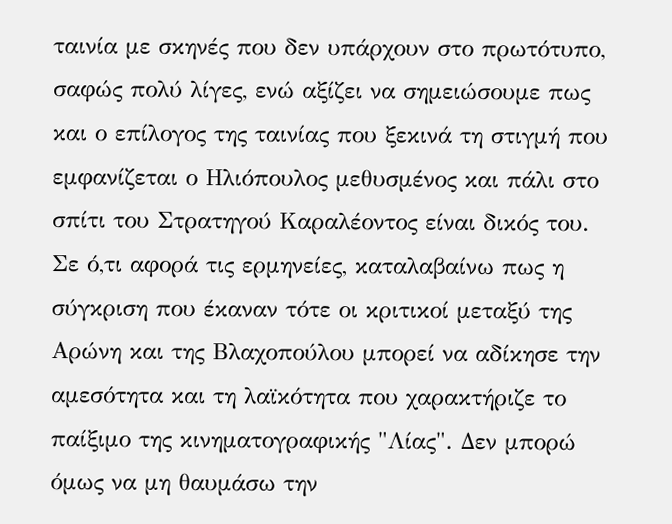ταινία με σκηνές που δεν υπάρχουν στο πρωτότυπο, σαφώς πολύ λίγες, ενώ αξίζει να σημειώσουμε πως και ο επίλογος της ταινίας που ξεκινά τη στιγμή που εμφανίζεται ο Ηλιόπουλος μεθυσμένος και πάλι στο σπίτι του Στρατηγού Καραλέοντος είναι δικός του. Σε ό,τι αφορά τις ερμηνείες, καταλαβαίνω πως η σύγκριση που έκαναν τότε οι κριτικοί μεταξύ της Αρώνη και της Βλαχοπούλου μπορεί να αδίκησε την αμεσότητα και τη λαϊκότητα που χαρακτήριζε το παίξιμο της κινηματογραφικής "Λίας". Δεν μπορώ όμως να μη θαυμάσω την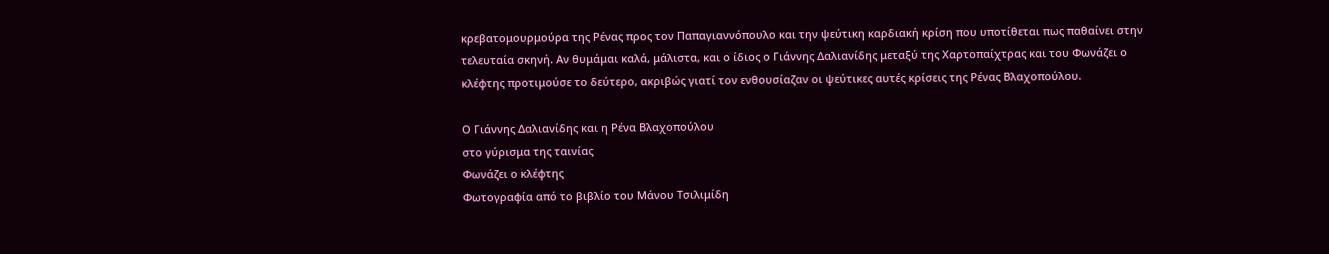κρεβατομουρμούρα της Ρένας προς τον Παπαγιαννόπουλο και την ψεύτικη καρδιακή κρίση που υποτίθεται πως παθαίνει στην τελευταία σκηνή. Αν θυμάμαι καλά, μάλιστα, και ο ίδιος ο Γιάννης Δαλιανίδης μεταξύ της Χαρτοπαίχτρας και του Φωνάζει ο κλέφτης προτιμούσε το δεύτερο, ακριβώς γιατί τον ενθουσίαζαν οι ψεύτικες αυτές κρίσεις της Ρένας Βλαχοπούλου.

Ο Γιάννης Δαλιανίδης και η Ρένα Βλαχοπούλου
στο γύρισμα της ταινίας
Φωνάζει ο κλέφτης
Φωτογραφία από το βιβλίο του Μάνου Τσιλιμίδη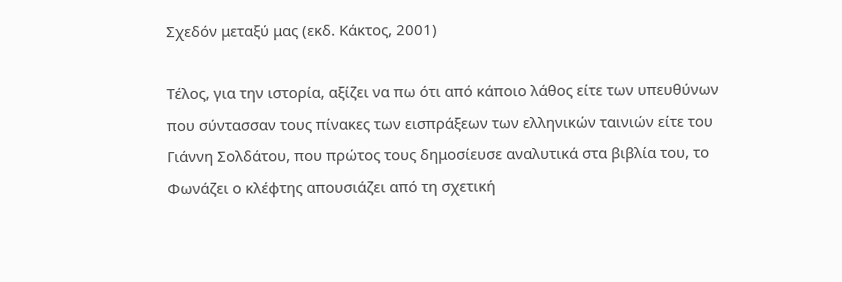Σχεδόν μεταξύ μας (εκδ. Κάκτος, 2001)

Τέλος, για την ιστορία, αξίζει να πω ότι από κάποιο λάθος είτε των υπευθύνων που σύντασσαν τους πίνακες των εισπράξεων των ελληνικών ταινιών είτε του Γιάννη Σολδάτου, που πρώτος τους δημοσίευσε αναλυτικά στα βιβλία του, το Φωνάζει ο κλέφτης απουσιάζει από τη σχετική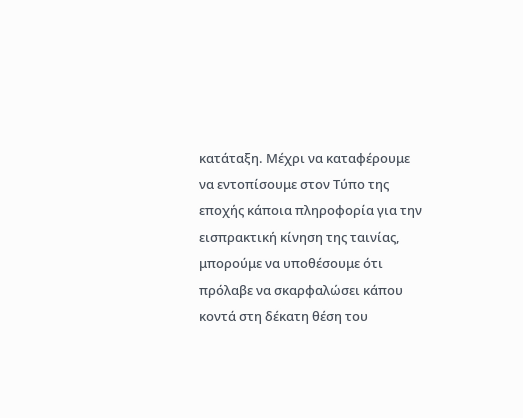κατάταξη. Μέχρι να καταφέρουμε να εντοπίσουμε στον Τύπο της εποχής κάποια πληροφορία για την εισπρακτική κίνηση της ταινίας, μπορούμε να υποθέσουμε ότι πρόλαβε να σκαρφαλώσει κάπου κοντά στη δέκατη θέση του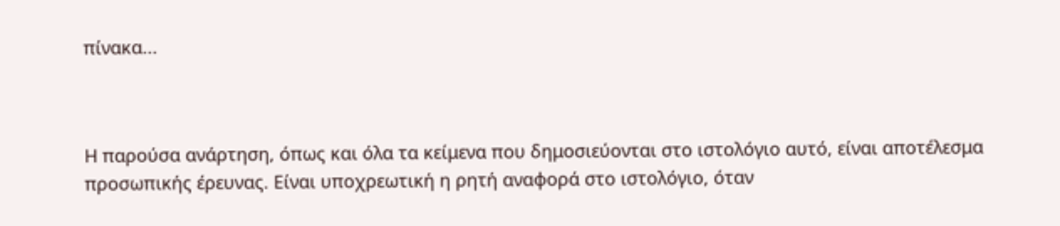πίνακα...



Η παρούσα ανάρτηση, όπως και όλα τα κείμενα που δημοσιεύονται στο ιστολόγιο αυτό, είναι αποτέλεσμα προσωπικής έρευνας. Είναι υποχρεωτική η ρητή αναφορά στο ιστολόγιο, όταν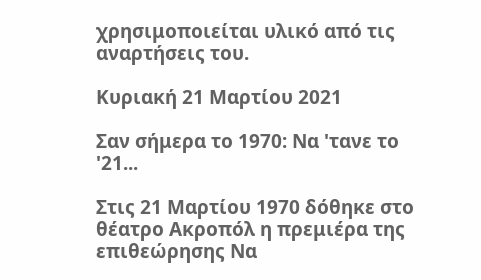χρησιμοποιείται υλικό από τις αναρτήσεις του.

Κυριακή 21 Μαρτίου 2021

Σαν σήμερα το 1970: Να 'τανε το '21...

Στις 21 Μαρτίου 1970 δόθηκε στο θέατρο Ακροπόλ η πρεμιέρα της επιθεώρησης Να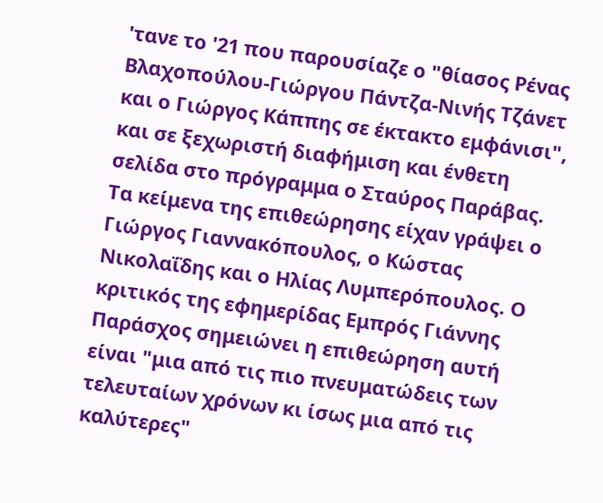'τανε το '21 που παρουσίαζε ο "θίασος Ρένας Βλαχοπούλου-Γιώργου Πάντζα-Νινής Τζάνετ και ο Γιώργος Κάππης σε έκτακτο εμφάνισι", και σε ξεχωριστή διαφήμιση και ένθετη σελίδα στο πρόγραμμα ο Σταύρος Παράβας. Τα κείμενα της επιθεώρησης είχαν γράψει ο Γιώργος Γιαννακόπουλος, ο Κώστας Νικολαΐδης και ο Ηλίας Λυμπερόπουλος. Ο κριτικός της εφημερίδας Εμπρός Γιάννης Παράσχος σημειώνει η επιθεώρηση αυτή είναι "μια από τις πιο πνευματώδεις των τελευταίων χρόνων κι ίσως μια από τις καλύτερες"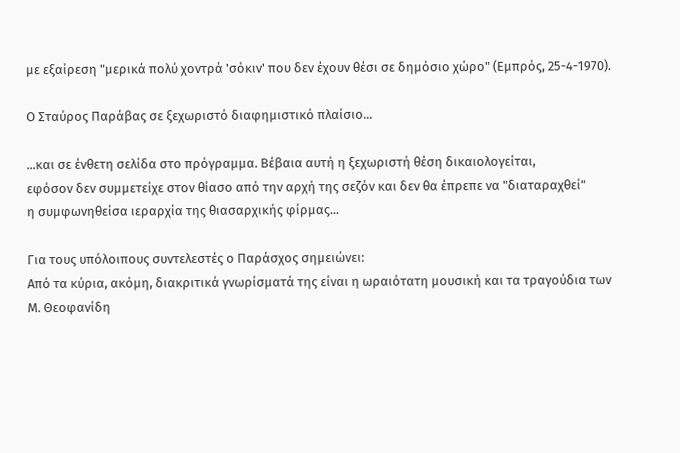με εξαίρεση "μερικά πολύ χοντρά 'σόκιν' που δεν έχουν θέσι σε δημόσιο χώρο" (Εμπρός, 25-4-1970).

Ο Σταύρος Παράβας σε ξεχωριστό διαφημιστικό πλαίσιο...

...και σε ένθετη σελίδα στο πρόγραμμα. Βέβαια αυτή η ξεχωριστή θέση δικαιολογείται,
εφόσον δεν συμμετείχε στον θίασο από την αρχή της σεζόν και δεν θα έπρεπε να "διαταραχθεί"
η συμφωνηθείσα ιεραρχία της θιασαρχικής φίρμας...

Για τους υπόλοιπους συντελεστές ο Παράσχος σημειώνει:
Από τα κύρια, ακόμη, διακριτικά γνωρίσματά της είναι η ωραιότατη μουσική και τα τραγούδια των Μ. Θεοφανίδη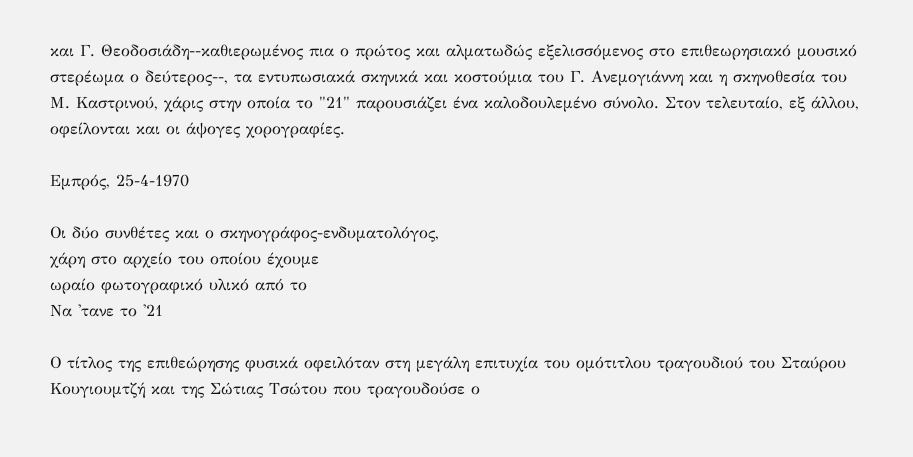και Γ. Θεοδοσιάδη--καθιερωμένος πια ο πρώτος και αλματωδώς εξελισσόμενος στο επιθεωρησιακό μουσικό στερέωμα ο δεύτερος--, τα εντυπωσιακά σκηνικά και κοστούμια του Γ. Ανεμογιάννη και η σκηνοθεσία του Μ. Καστρινού, χάρις στην οποία το "21" παρουσιάζει ένα καλοδουλεμένο σύνολο. Στον τελευταίο, εξ άλλου, οφείλονται και οι άψογες χορογραφίες.

Εμπρός, 25-4-1970

Οι δύο συνθέτες και ο σκηνογράφος-ενδυματολόγος,
χάρη στο αρχείο του οποίου έχουμε
ωραίο φωτογραφικό υλικό από το
Να 'τανε το '21

Ο τίτλος της επιθεώρησης φυσικά οφειλόταν στη μεγάλη επιτυχία του ομότιτλου τραγουδιού του Σταύρου Κουγιουμτζή και της Σώτιας Τσώτου που τραγουδούσε ο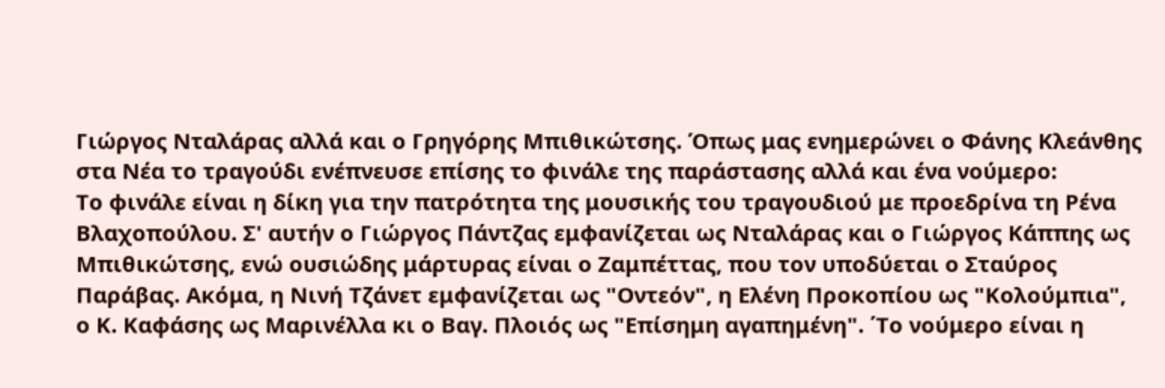Γιώργος Νταλάρας αλλά και ο Γρηγόρης Μπιθικώτσης. Όπως μας ενημερώνει ο Φάνης Κλεάνθης στα Νέα το τραγούδι ενέπνευσε επίσης το φινάλε της παράστασης αλλά και ένα νούμερο:
Το φινάλε είναι η δίκη για την πατρότητα της μουσικής του τραγουδιού με προεδρίνα τη Ρένα Βλαχοπούλου. Σ' αυτήν ο Γιώργος Πάντζας εμφανίζεται ως Νταλάρας και ο Γιώργος Κάππης ως Μπιθικώτσης, ενώ ουσιώδης μάρτυρας είναι ο Ζαμπέττας, που τον υποδύεται ο Σταύρος Παράβας. Ακόμα, η Νινή Τζάνετ εμφανίζεται ως "Οντεόν", η Ελένη Προκοπίου ως "Κολούμπια", ο Κ. Καφάσης ως Μαρινέλλα κι ο Βαγ. Πλοιός ως "Επίσημη αγαπημένη". ΄Το νούμερο είναι η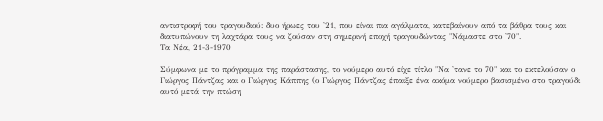αντιστροφή του τραγουδιού: δυο ήρωες του '21, που είναι πια αγάλματα, κατεβαίνουν από τα βάθρα τους και διατυπώνουν τη λαχτάρα τους να ζούσαν στη σημερινή εποχή τραγουδώντας "Νάμαστε στο '70".
Τα Νέα, 21-3-1970

Σύμφωνα με το πρόγραμμα της παράστασης, το νούμερο αυτό είχε τίτλο "Να 'τανε το 70" και το εκτελούσαν ο Γιώργος Πάντζας και ο Γιώργος Κάππης (ο Γιώργος Πάντζας έπαιξε ένα ακόμα νούμερο βασισμένο στο τραγούδι αυτό μετά την πτώση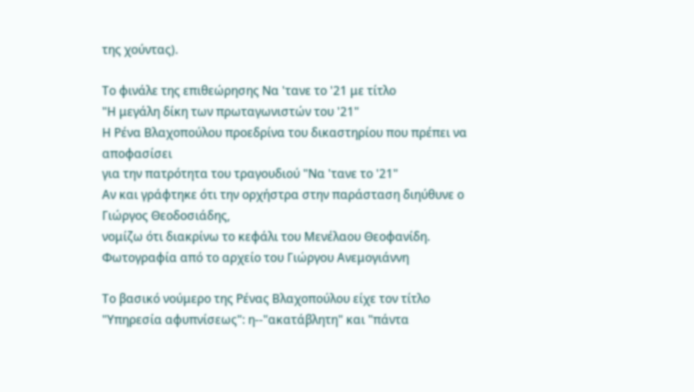της χούντας).

Το φινάλε της επιθεώρησης Να 'τανε το '21 με τίτλο
"Η μεγάλη δίκη των πρωταγωνιστών του '21"
Η Ρένα Βλαχοπούλου προεδρίνα του δικαστηρίου που πρέπει να αποφασίσει
για την πατρότητα του τραγουδιού "Να 'τανε το '21"
Αν και γράφτηκε ότι την ορχήστρα στην παράσταση διηύθυνε ο Γιώργος Θεοδοσιάδης,
νομίζω ότι διακρίνω το κεφάλι του Μενέλαου Θεοφανίδη.
Φωτογραφία από το αρχείο του Γιώργου Ανεμογιάννη

Το βασικό νούμερο της Ρένας Βλαχοπούλου είχε τον τίτλο "Υπηρεσία αφυπνίσεως": η--"ακατάβλητη" και "πάντα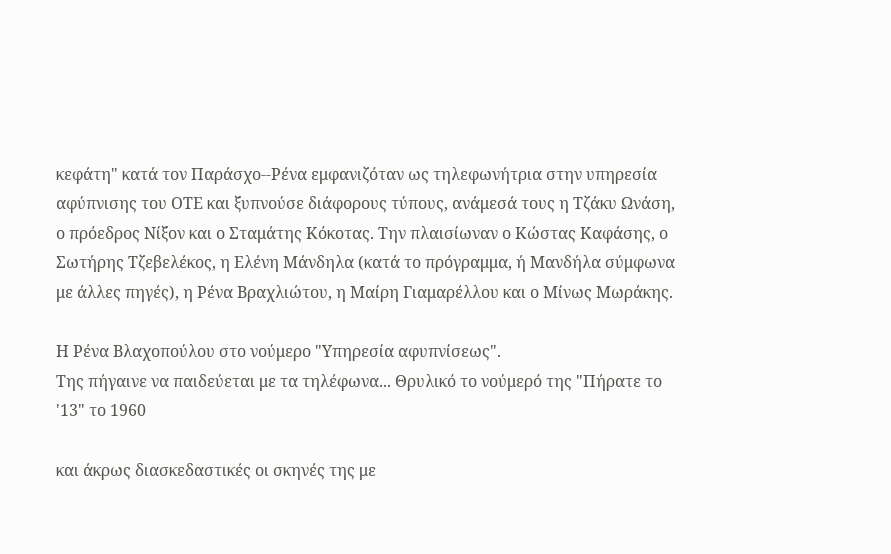κεφάτη" κατά τον Παράσχο--Ρένα εμφανιζόταν ως τηλεφωνήτρια στην υπηρεσία αφύπνισης του ΟΤΕ και ξυπνούσε διάφορους τύπους, ανάμεσά τους η Τζάκυ Ωνάση, ο πρόεδρος Νίξον και ο Σταμάτης Κόκοτας. Την πλαισίωναν ο Κώστας Καφάσης, ο Σωτήρης Τζεβελέκος, η Ελένη Μάνδηλα (κατά το πρόγραμμα, ή Μανδήλα σύμφωνα με άλλες πηγές), η Ρένα Βραχλιώτου, η Μαίρη Γιαμαρέλλου και ο Μίνως Μωράκης.

Η Ρένα Βλαχοπούλου στο νούμερο "Υπηρεσία αφυπνίσεως".
Της πήγαινε να παιδεύεται με τα τηλέφωνα... Θρυλικό το νούμερό της "Πήρατε το '13" το 1960

και άκρως διασκεδαστικές οι σκηνές της με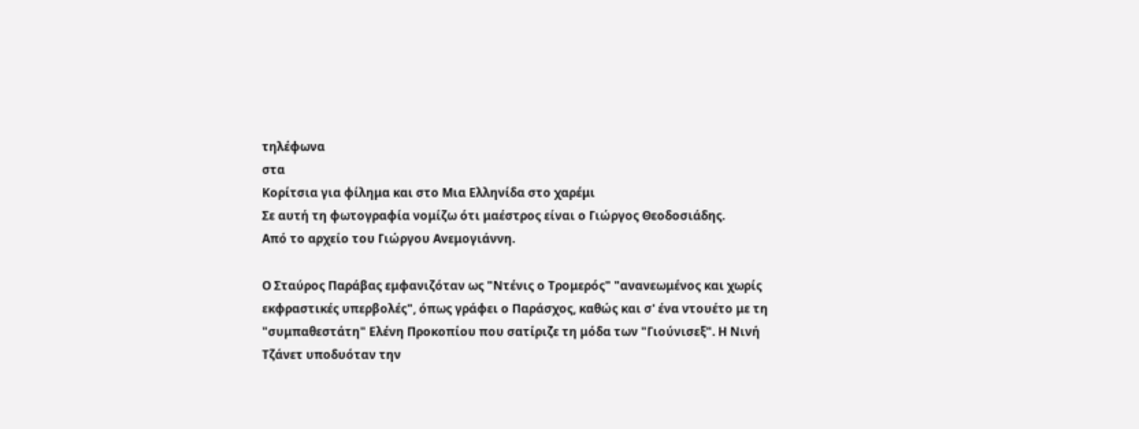τηλέφωνα
στα
Κορίτσια για φίλημα και στο Μια Ελληνίδα στο χαρέμι
Σε αυτή τη φωτογραφία νομίζω ότι μαέστρος είναι ο Γιώργος Θεοδοσιάδης.
Από το αρχείο του Γιώργου Ανεμογιάννη.

Ο Σταύρος Παράβας εμφανιζόταν ως "Ντένις ο Τρομερός" "ανανεωμένος και χωρίς εκφραστικές υπερβολές", όπως γράφει ο Παράσχος, καθώς και σ' ένα ντουέτο με τη "συμπαθεστάτη" Ελένη Προκοπίου που σατίριζε τη μόδα των "Γιούνισεξ". Η Νινή Τζάνετ υποδυόταν την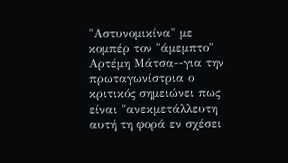"Αστυνομικίνα" με κομπέρ τον "άμεμπτο" Αρτέμη Μάτσα--για την πρωταγωνίστρια ο κριτικός σημειώνει πως είναι "ανεκμετάλλευτη αυτή τη φορά εν σχέσει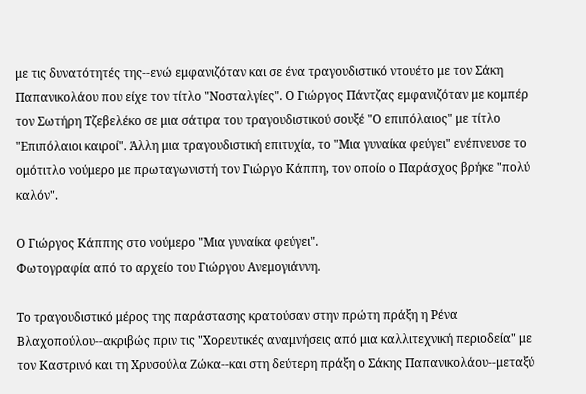με τις δυνατότητές της--ενώ εμφανιζόταν και σε ένα τραγουδιστικό ντουέτο με τον Σάκη Παπανικολάου που είχε τον τίτλο "Νοσταλγίες". Ο Γιώργος Πάντζας εμφανιζόταν με κομπέρ τον Σωτήρη Τζεβελέκο σε μια σάτιρα του τραγουδιστικού σουξέ "Ο επιπόλαιος" με τίτλο "Επιπόλαιοι καιροί". Άλλη μια τραγουδιστική επιτυχία, το "Μια γυναίκα φεύγει" ενέπνευσε το ομότιτλο νούμερο με πρωταγωνιστή τον Γιώργο Κάππη, τον οποίο ο Παράσχος βρήκε "πολύ καλόν".

Ο Γιώργος Κάππης στο νούμερο "Μια γυναίκα φεύγει".
Φωτογραφία από το αρχείο του Γιώργου Ανεμογιάννη.

Το τραγουδιστικό μέρος της παράστασης κρατούσαν στην πρώτη πράξη η Ρένα Βλαχοπούλου--ακριβώς πριν τις "Χορευτικές αναμνήσεις από μια καλλιτεχνική περιοδεία" με τον Καστρινό και τη Χρυσούλα Ζώκα--και στη δεύτερη πράξη ο Σάκης Παπανικολάου--μεταξύ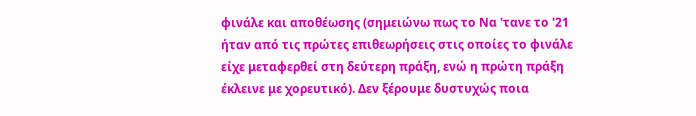φινάλε και αποθέωσης (σημειώνω πως το Να 'τανε το '21 ήταν από τις πρώτες επιθεωρήσεις στις οποίες το φινάλε είχε μεταφερθεί στη δεύτερη πράξη, ενώ η πρώτη πράξη έκλεινε με χορευτικό). Δεν ξέρουμε δυστυχώς ποια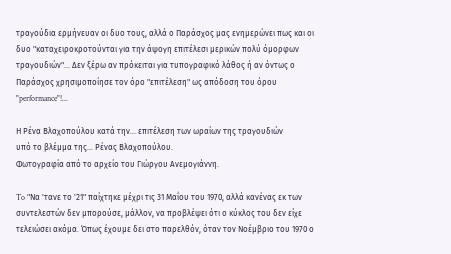τραγούδια ερμήνευαν οι δυο τους, αλλά ο Παράσχος μας ενημερώνει πως και οι δυο "καταχειροκροτούνται για την άψογη επιτέλεσι μερικών πολύ όμορφων τραγουδιών"... Δεν ξέρω αν πρόκειται για τυπογραφικό λάθος ή αν όντως ο Παράσχος χρησιμοποίησε τον όρο "επιτέλεση" ως απόδοση του όρου "performance"!...

Η Ρένα Βλαχοπούλου κατά την... επιτέλεση των ωραίων της τραγουδιών
υπό το βλέμμα της... Ρένας Βλαχοπούλου.
Φωτογραφία από το αρχείο του Γιώργου Ανεμογιάννη.

To "Να 'τανε το '21" παίχτηκε μέχρι τις 31 Μαΐου του 1970, αλλά κανένας εκ των συντελεστών δεν μπορούσε, μάλλον, να προβλέψει ότι ο κύκλος του δεν είχε τελειώσει ακόμα. Όπως έχουμε δει στο παρελθόν, όταν τον Νοέμβριο του 1970 ο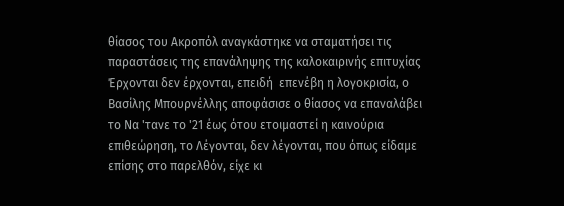θίασος του Ακροπόλ αναγκάστηκε να σταματήσει τις παραστάσεις της επανάληψης της καλοκαιρινής επιτυχίας Έρχονται δεν έρχονται, επειδή  επενέβη η λογοκρισία, ο Βασίλης Μπουρνέλλης αποφάσισε ο θίασος να επαναλάβει το Να 'τανε το '21 έως ότου ετοιμαστεί η καινούρια επιθεώρηση, το Λέγονται, δεν λέγονται, που όπως είδαμε επίσης στο παρελθόν, είχε κι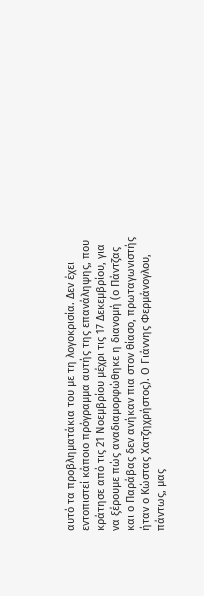αυτό τα προβληματάκια του με τη λογοκρισία. Δεν έχει εντοπιστεί κάποιο πρόγραμμα αυτής της επανάληψης, που κράτησε από τις 21 Νοεμβρίου μέχρι τις 17 Δεκεμβρίου, για να ξέρουμε πώς αναδιαμορφώθηκε η διανομή (ο Πάντζας και ο Παράβας δεν ανήκαν πια στον θίασο, πρωταγωνιστής ήταν ο Κώστας Χατζηχρήστος). Ο Γιάννης Φερμάνογλου, πάντως, μας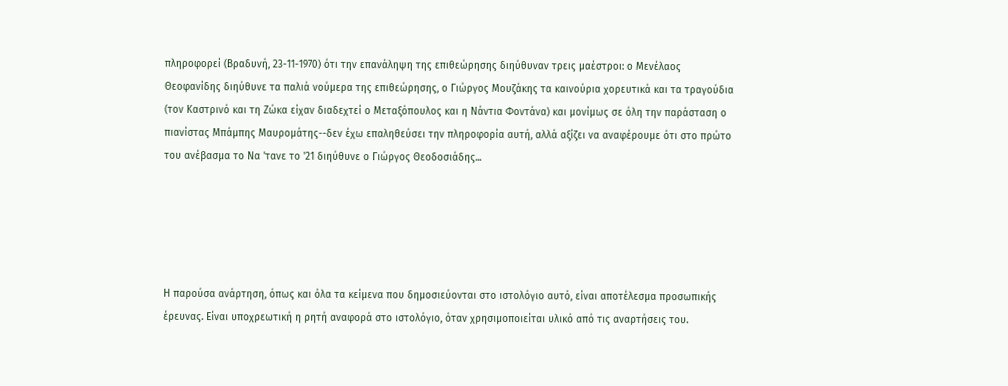πληροφορεί (Βραδυνή, 23-11-1970) ότι την επανάληψη της επιθεώρησης διηύθυναν τρεις μαέστροι: ο Μενέλαος Θεοφανίδης διηύθυνε τα παλιά νούμερα της επιθεώρησης, ο Γιώργος Μουζάκης τα καινούρια χορευτικά και τα τραγούδια (τον Καστρινό και τη Ζώκα είχαν διαδεχτεί ο Μεταξόπουλος και η Νάντια Φοντάνα) και μονίμως σε όλη την παράσταση ο πιανίστας Μπάμπης Μαυρομάτης--δεν έχω επαληθεύσει την πληροφορία αυτή, αλλά αξίζει να αναφέρουμε ότι στο πρώτο του ανέβασμα το Να 'τανε το '21 διηύθυνε ο Γιώργος Θεοδοσιάδης...





Η παρούσα ανάρτηση, όπως και όλα τα κείμενα που δημοσιεύονται στο ιστολόγιο αυτό, είναι αποτέλεσμα προσωπικής έρευνας. Είναι υποχρεωτική η ρητή αναφορά στο ιστολόγιο, όταν χρησιμοποιείται υλικό από τις αναρτήσεις του.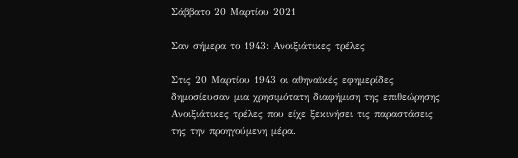Σάββατο 20 Μαρτίου 2021

Σαν σήμερα το 1943: Ανοιξιάτικες τρέλες

Στις 20 Μαρτίου 1943 οι αθηναϊκές εφημερίδες δημοσίευσαν μια χρησιμότατη διαφήμιση της επιθεώρησης Ανοιξιάτικες τρέλες που είχε ξεκινήσει τις παραστάσεις της την προηγούμενη μέρα.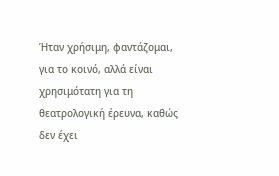Ήταν χρήσιμη, φαντάζομαι, για το κοινό, αλλά είναι χρησιμότατη για τη θεατρολογική έρευνα, καθώς δεν έχει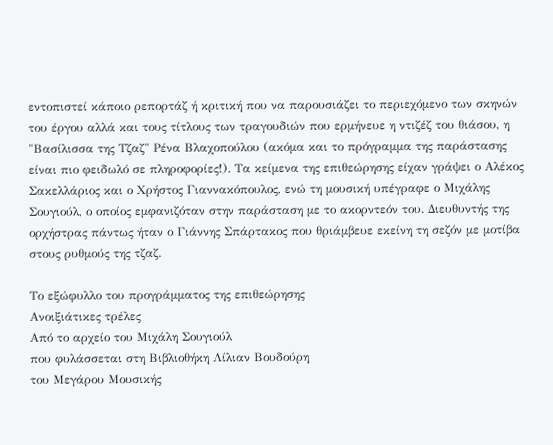εντοπιστεί κάποιο ρεπορτάζ ή κριτική που να παρουσιάζει το περιεχόμενο των σκηνών του έργου αλλά και τους τίτλους των τραγουδιών που ερμήνευε η ντιζέζ του θιάσου, η "Βασίλισσα της Τζαζ" Ρένα Βλαχοπούλου (ακόμα και το πρόγραμμα της παράστασης είναι πιο φειδωλό σε πληροφορίες!). Τα κείμενα της επιθεώρησης είχαν γράψει ο Αλέκος Σακελλάριος και ο Χρήστος Γιαννακόπουλος, ενώ τη μουσική υπέγραφε ο Μιχάλης Σουγιούλ, ο οποίος εμφανιζόταν στην παράσταση με το ακορντεόν του. Διευθυντής της ορχήστρας πάντως ήταν ο Γιάννης Σπάρτακος που θριάμβευε εκείνη τη σεζόν με μοτίβα στους ρυθμούς της τζαζ.

Το εξώφυλλο του προγράμματος της επιθεώρησης
Ανοιξιάτικες τρέλες
Από το αρχείο του Μιχάλη Σουγιούλ
που φυλάσσεται στη Βιβλιοθήκη Λίλιαν Βουδούρη
του Μεγάρου Μουσικής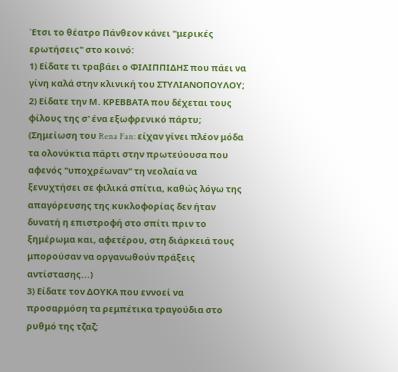Έτσι το θέατρο Πάνθεον κάνει "μερικές ερωτήσεις" στο κοινό:
1) Είδατε τι τραβάει ο ΦΙΛΙΠΠΙΔΗΣ που πάει να γίνη καλά στην κλινική του ΣΤΥΛΙΑΝΟΠΟΥΛΟΥ;
2) Είδατε την Μ. ΚΡΕΒΒΑΤΑ που δέχεται τους φίλους της σ' ένα εξωφρενικό πάρτυ; (Σημείωση του Rena Fan: είχαν γίνει πλέον μόδα τα ολονύκτια πάρτι στην πρωτεύουσα που αφενός "υποχρέωναν" τη νεολαία να ξενυχτήσει σε φιλικά σπίτια, καθώς λόγω της απαγόρευσης της κυκλοφορίας δεν ήταν δυνατή η επιστροφή στο σπίτι πριν το ξημέρωμα και, αφετέρου, στη διάρκειά τους μπορούσαν να οργανωθούν πράξεις αντίστασης...)
3) Είδατε τον ΔΟΥΚΑ που εννοεί να προσαρμόση τα ρεμπέτικα τραγούδια στο ρυθμό της τζαζ;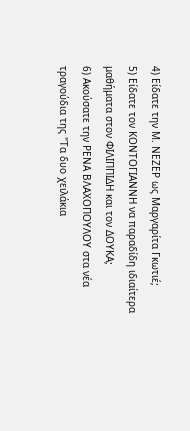4) Είδατε την Μ. ΝΕΖΕΡ ως Μαργαρίτα Γκωτιέ;
5) Είδατε τον ΚΟΝΤΟΓΙΑΝΝΗ να παραδίδη ιδιαίτερα μαθήματα στον ΦΙΛΙΠΠΙΔΗ και τον ΔΟΥΚΑ;
6) Ακούσατε την ΡΕΝΑ ΒΛΑΧΟΠΟΥΛΟΥ στα νέα τραγούδια της "Τα δυο χειλάκια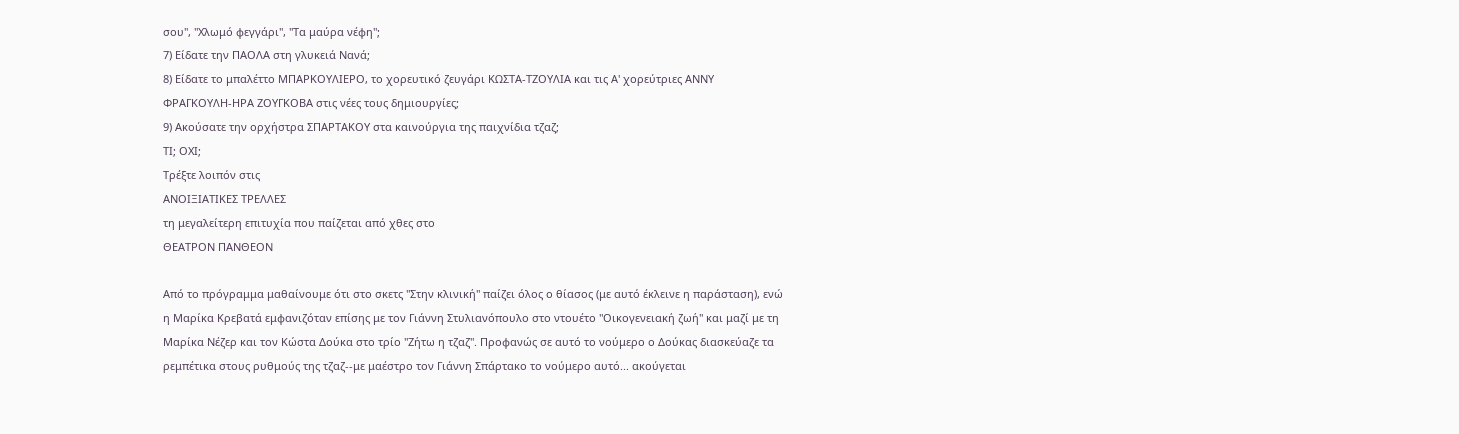σου", "Χλωμό φεγγάρι", "Τα μαύρα νέφη";
7) Είδατε την ΠΑΟΛΑ στη γλυκειά Νανά;
8) Είδατε το μπαλέττο ΜΠΑΡΚΟΥΛΙΕΡΟ, το χορευτικό ζευγάρι ΚΩΣΤΑ-ΤΖΟΥΛΙΑ και τις Α' χορεύτριες ΑΝΝΥ ΦΡΑΓΚΟΥΛΗ-ΗΡΑ ΖΟΥΓΚΟΒΑ στις νέες τους δημιουργίες;
9) Ακούσατε την ορχήστρα ΣΠΑΡΤΑΚΟΥ στα καινούργια της παιχνίδια τζαζ;
ΤΙ; ΟΧΙ;
Τρέξτε λοιπόν στις
ΑΝΟΙΞΙΑΤΙΚΕΣ ΤΡΕΛΛΕΣ
τη μεγαλείτερη επιτυχία που παίζεται από χθες στο
ΘΕΑΤΡΟΝ ΠΑΝΘΕΟΝ

Από το πρόγραμμα μαθαίνουμε ότι στο σκετς "Στην κλινική" παίζει όλος ο θίασος (με αυτό έκλεινε η παράσταση), ενώ η Μαρίκα Κρεβατά εμφανιζόταν επίσης με τον Γιάννη Στυλιανόπουλο στο ντουέτο "Οικογενειακή ζωή" και μαζί με τη Μαρίκα Νέζερ και τον Κώστα Δούκα στο τρίο "Ζήτω η τζαζ". Προφανώς σε αυτό το νούμερο ο Δούκας διασκεύαζε τα ρεμπέτικα στους ρυθμούς της τζαζ--με μαέστρο τον Γιάννη Σπάρτακο το νούμερο αυτό... ακούγεται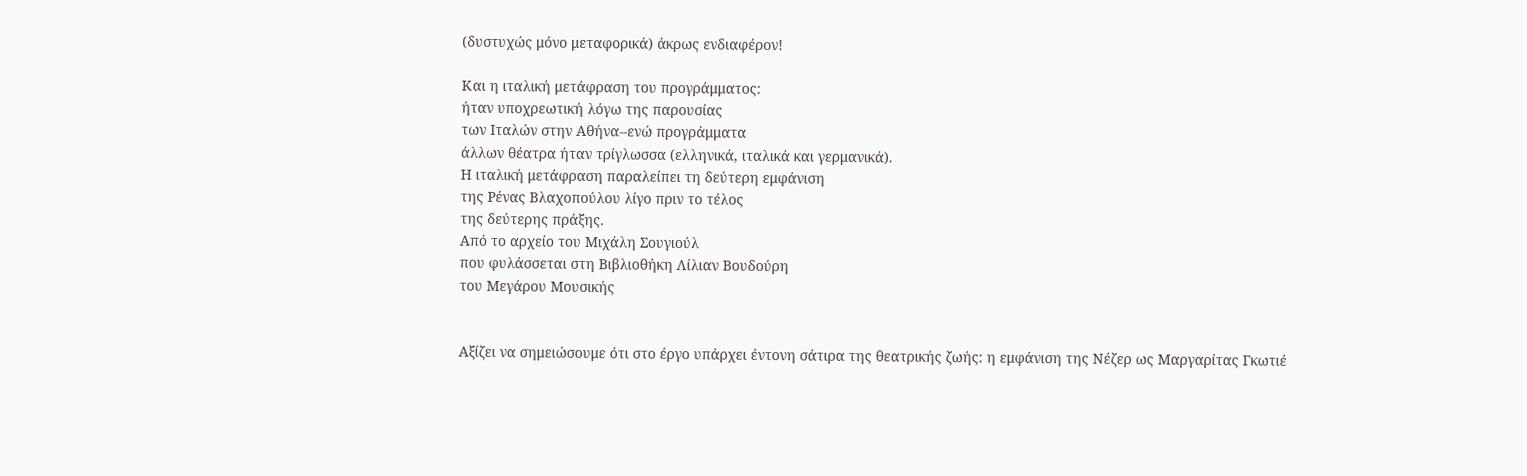(δυστυχώς μόνο μεταφορικά) άκρως ενδιαφέρον!

Και η ιταλική μετάφραση του προγράμματος:
ήταν υποχρεωτική λόγω της παρουσίας
των Ιταλών στην Αθήνα--ενώ προγράμματα
άλλων θέατρα ήταν τρίγλωσσα (ελληνικά, ιταλικά και γερμανικά).
Η ιταλική μετάφραση παραλείπει τη δεύτερη εμφάνιση
της Ρένας Βλαχοπούλου λίγο πριν το τέλος
της δεύτερης πράξης.
Από το αρχείο του Μιχάλη Σουγιούλ
που φυλάσσεται στη Βιβλιοθήκη Λίλιαν Βουδούρη
του Μεγάρου Μουσικής


Αξίζει να σημειώσουμε ότι στο έργο υπάρχει έντονη σάτιρα της θεατρικής ζωής: η εμφάνιση της Νέζερ ως Μαργαρίτας Γκωτιέ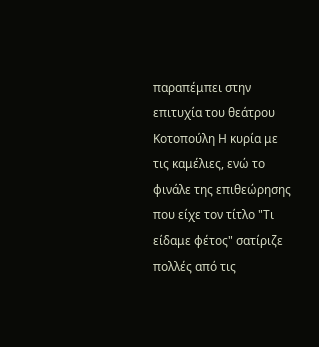παραπέμπει στην επιτυχία του θεάτρου Κοτοπούλη Η κυρία με τις καμέλιες, ενώ το φινάλε της επιθεώρησης που είχε τον τίτλο "Τι είδαμε φέτος" σατίριζε πολλές από τις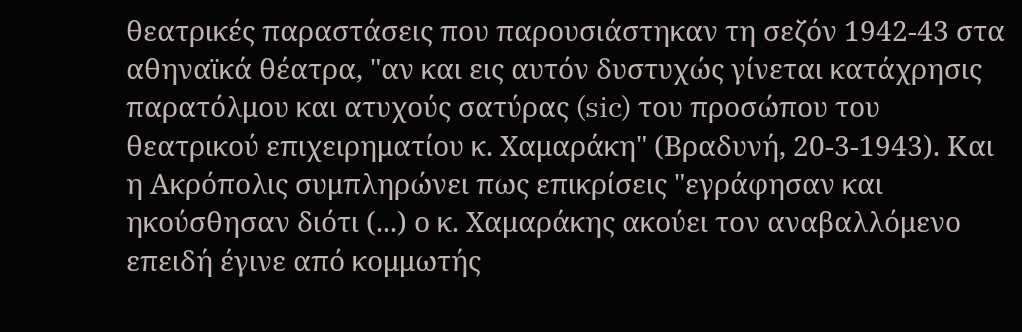θεατρικές παραστάσεις που παρουσιάστηκαν τη σεζόν 1942-43 στα αθηναϊκά θέατρα, "αν και εις αυτόν δυστυχώς γίνεται κατάχρησις παρατόλμου και ατυχούς σατύρας (sic) του προσώπου του θεατρικού επιχειρηματίου κ. Χαμαράκη" (Βραδυνή, 20-3-1943). Και η Ακρόπολις συμπληρώνει πως επικρίσεις "εγράφησαν και ηκούσθησαν διότι (...) ο κ. Χαμαράκης ακούει τον αναβαλλόμενο επειδή έγινε από κομμωτής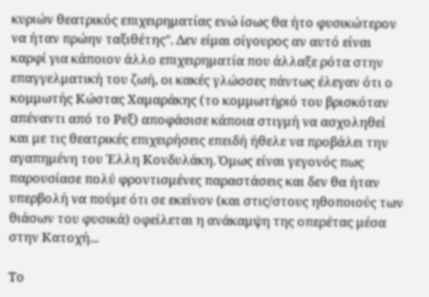κυριών θεατρικός επιχειρηματίας ενώ ίσως θα ήτο φυσικώτερον να ήταν πρώην ταξιθέτης". Δεν είμαι σίγουρος αν αυτό είναι καρφί για κάποιον άλλο επιχειρηματία που άλλαξε ρότα στην επαγγελματική του ζωή, οι κακές γλώσσες πάντως έλεγαν ότι ο κομμωτής Κώστας Χαμαράκης (το κομμωτήριό του βρισκόταν απέναντι από το Ρεξ) αποφάσισε κάποια στιγμή να ασχοληθεί και με τις θεατρικές επιχειρήσεις επειδή ήθελε να προβάλει την αγαπημένη του Έλλη Κονδυλάκη. Όμως είναι γεγονός πως παρουσίασε πολύ φροντισμένες παραστάσεις και δεν θα ήταν υπερβολή να πούμε ότι σε εκείνον (και στις/στους ηθοποιούς των θιάσων του φυσικά) οφείλεται η ανάκαμψη της οπερέτας μέσα στην Κατοχή...

Το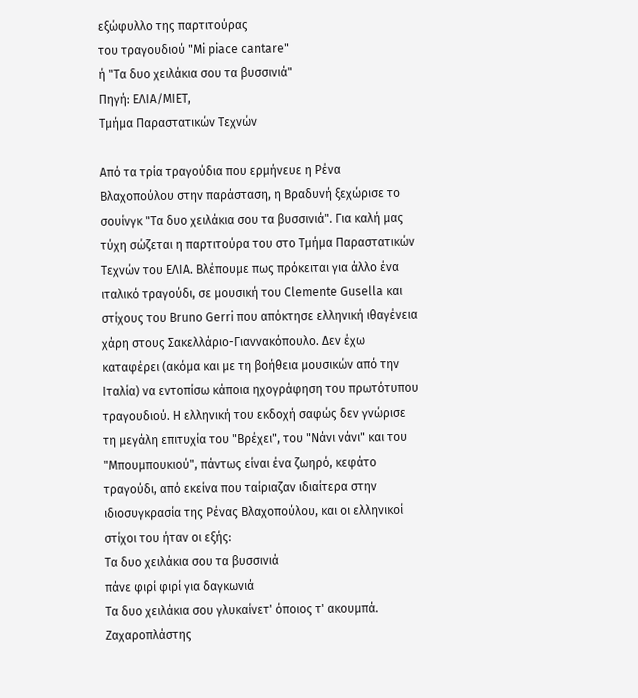εξώφυλλο της παρτιτούρας
του τραγουδιού "Mi piace cantare"
ή "Τα δυο χειλάκια σου τα βυσσινιά"
Πηγή: ΕΛΙΑ/ΜΙΕΤ,
Τμήμα Παραστατικών Τεχνών

Από τα τρία τραγούδια που ερμήνευε η Ρένα Βλαχοπούλου στην παράσταση, η Βραδυνή ξεχώρισε το σουίνγκ "Τα δυο χειλάκια σου τα βυσσινιά". Για καλή μας τύχη σώζεται η παρτιτούρα του στο Τμήμα Παραστατικών Τεχνών του ΕΛΙΑ. Βλέπουμε πως πρόκειται για άλλο ένα ιταλικό τραγούδι, σε μουσική του Clemente Gusella και στίχους του Bruno Gerri που απόκτησε ελληνική ιθαγένεια χάρη στους Σακελλάριο-Γιαννακόπουλο. Δεν έχω καταφέρει (ακόμα και με τη βοήθεια μουσικών από την Ιταλία) να εντοπίσω κάποια ηχογράφηση του πρωτότυπου τραγουδιού. Η ελληνική του εκδοχή σαφώς δεν γνώρισε τη μεγάλη επιτυχία του "Βρέχει", του "Νάνι νάνι" και του "Μπουμπουκιού", πάντως είναι ένα ζωηρό, κεφάτο τραγούδι, από εκείνα που ταίριαζαν ιδιαίτερα στην ιδιοσυγκρασία της Ρένας Βλαχοπούλου, και οι ελληνικοί στίχοι του ήταν οι εξής:
Τα δυο χειλάκια σου τα βυσσινιά
πάνε φιρί φιρί για δαγκωνιά
Τα δυο χειλάκια σου γλυκαίνετ' όποιος τ' ακουμπά.
Ζαχαροπλάστης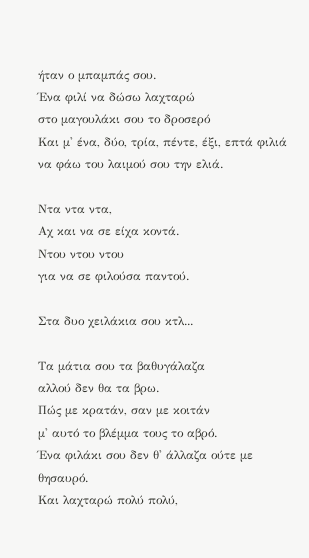ήταν ο μπαμπάς σου.
Ένα φιλί να δώσω λαχταρώ
στο μαγουλάκι σου το δροσερό
Και μ' ένα, δύο, τρία, πέντε, έξι, επτά φιλιά
να φάω του λαιμού σου την ελιά.

Ντα ντα ντα,
Αχ και να σε είχα κοντά.
Ντου ντου ντου
για να σε φιλούσα παντού.

Στα δυο χειλάκια σου κτλ...

Τα μάτια σου τα βαθυγάλαζα
αλλού δεν θα τα βρω.
Πώς με κρατάν, σαν με κοιτάν
μ' αυτό το βλέμμα τους το αβρό.
Ένα φιλάκι σου δεν θ' άλλαζα ούτε με θησαυρό.
Και λαχταρώ πολύ πολύ,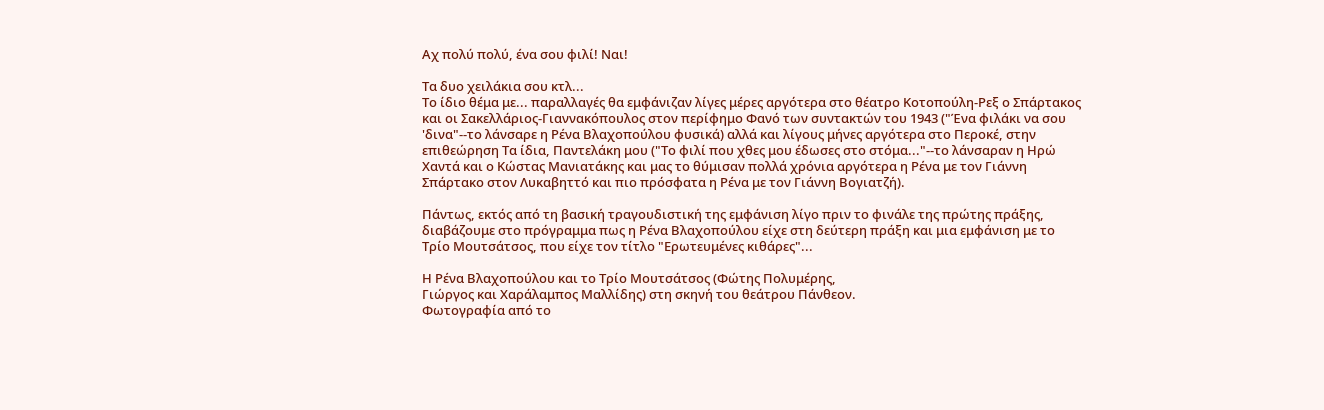Αχ πολύ πολύ, ένα σου φιλί! Ναι!

Τα δυο χειλάκια σου κτλ...
Το ίδιο θέμα με... παραλλαγές θα εμφάνιζαν λίγες μέρες αργότερα στο θέατρο Κοτοπούλη-Ρεξ ο Σπάρτακος και οι Σακελλάριος-Γιαννακόπουλος στον περίφημο Φανό των συντακτών του 1943 ("Ένα φιλάκι να σου 'δινα"--το λάνσαρε η Ρένα Βλαχοπούλου φυσικά) αλλά και λίγους μήνες αργότερα στο Περοκέ, στην επιθεώρηση Τα ίδια, Παντελάκη μου ("Το φιλί που χθες μου έδωσες στο στόμα..."--το λάνσαραν η Ηρώ Χαντά και ο Κώστας Μανιατάκης και μας το θύμισαν πολλά χρόνια αργότερα η Ρένα με τον Γιάννη Σπάρτακο στον Λυκαβηττό και πιο πρόσφατα η Ρένα με τον Γιάννη Βογιατζή).

Πάντως, εκτός από τη βασική τραγουδιστική της εμφάνιση λίγο πριν το φινάλε της πρώτης πράξης, διαβάζουμε στο πρόγραμμα πως η Ρένα Βλαχοπούλου είχε στη δεύτερη πράξη και μια εμφάνιση με το Τρίο Μουτσάτσος, που είχε τον τίτλο "Ερωτευμένες κιθάρες"...

Η Ρένα Βλαχοπούλου και το Τρίο Μουτσάτσος (Φώτης Πολυμέρης,
Γιώργος και Χαράλαμπος Μαλλίδης) στη σκηνή του θεάτρου Πάνθεον.
Φωτογραφία από το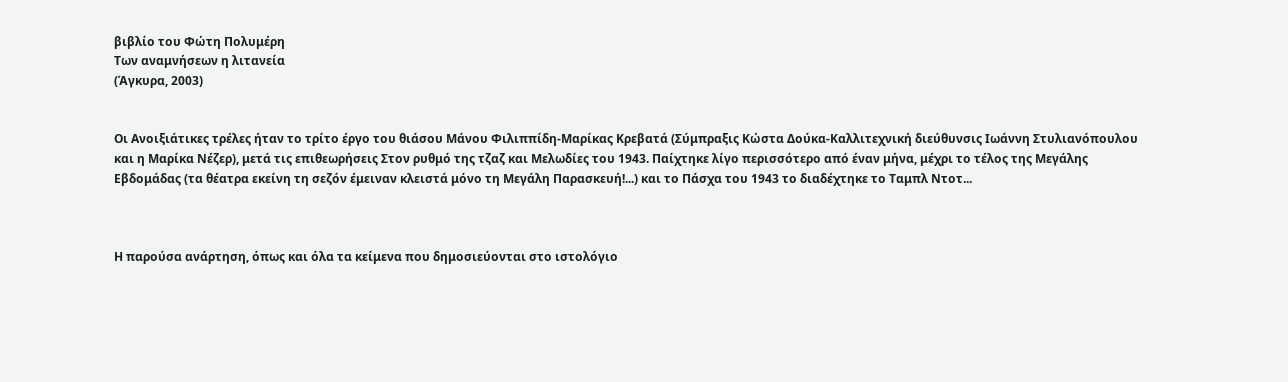βιβλίο του Φώτη Πολυμέρη
Των αναμνήσεων η λιτανεία
(Άγκυρα, 2003)


Οι Ανοιξιάτικες τρέλες ήταν το τρίτο έργο του θιάσου Μάνου Φιλιππίδη-Μαρίκας Κρεβατά (Σύμπραξις Κώστα Δούκα-Καλλιτεχνική διεύθυνσις Ιωάννη Στυλιανόπουλου και η Μαρίκα Νέζερ), μετά τις επιθεωρήσεις Στον ρυθμό της τζαζ και Μελωδίες του 1943. Παίχτηκε λίγο περισσότερο από έναν μήνα, μέχρι το τέλος της Μεγάλης Εβδομάδας (τα θέατρα εκείνη τη σεζόν έμειναν κλειστά μόνο τη Μεγάλη Παρασκευή!...) και το Πάσχα του 1943 το διαδέχτηκε το Ταμπλ Ντοτ...



Η παρούσα ανάρτηση, όπως και όλα τα κείμενα που δημοσιεύονται στο ιστολόγιο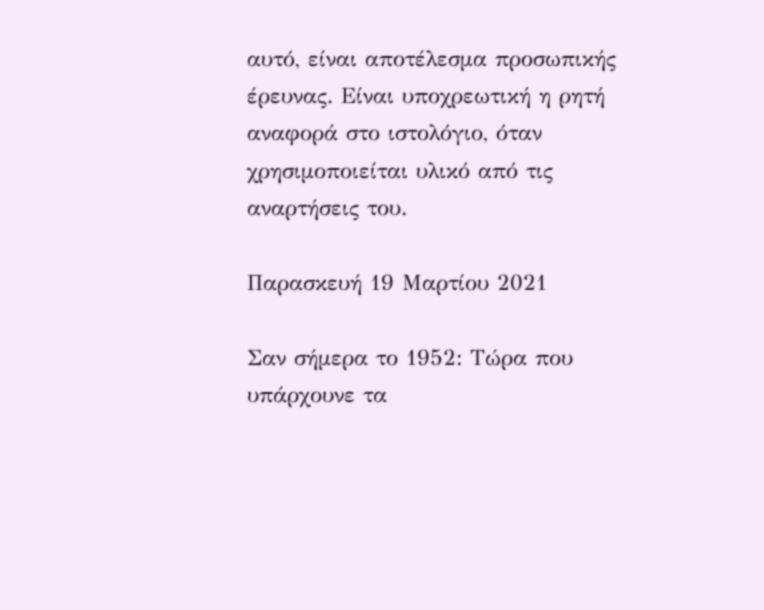αυτό, είναι αποτέλεσμα προσωπικής έρευνας. Είναι υποχρεωτική η ρητή αναφορά στο ιστολόγιο, όταν χρησιμοποιείται υλικό από τις αναρτήσεις του.

Παρασκευή 19 Μαρτίου 2021

Σαν σήμερα το 1952: Τώρα που υπάρχουνε τα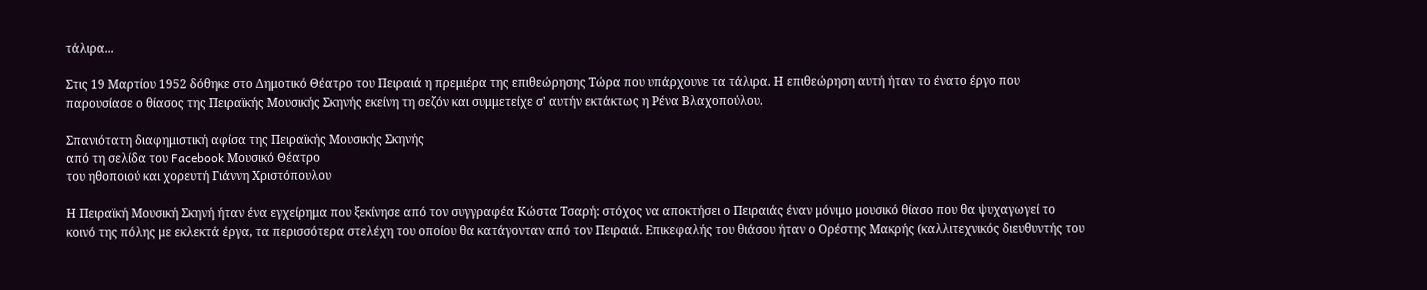τάλιρα...

Στις 19 Μαρτίου 1952 δόθηκε στο Δημοτικό Θέατρο του Πειραιά η πρεμιέρα της επιθεώρησης Τώρα που υπάρχουνε τα τάλιρα. Η επιθεώρηση αυτή ήταν το ένατο έργο που παρουσίασε ο θίασος της Πειραϊκής Μουσικής Σκηνής εκείνη τη σεζόν και συμμετείχε σ' αυτήν εκτάκτως η Ρένα Βλαχοπούλου.

Σπανιότατη διαφημιστική αφίσα της Πειραϊκής Μουσικής Σκηνής
από τη σελίδα του Facebook Μουσικό Θέατρο
του ηθοποιού και χορευτή Γιάννη Χριστόπουλου

Η Πειραϊκή Μουσική Σκηνή ήταν ένα εγχείρημα που ξεκίνησε από τον συγγραφέα Κώστα Τσαρή: στόχος να αποκτήσει ο Πειραιάς έναν μόνιμο μουσικό θίασο που θα ψυχαγωγεί το κοινό της πόλης με εκλεκτά έργα, τα περισσότερα στελέχη του οποίου θα κατάγονταν από τον Πειραιά. Επικεφαλής του θιάσου ήταν ο Ορέστης Μακρής (καλλιτεχνικός διευθυντής του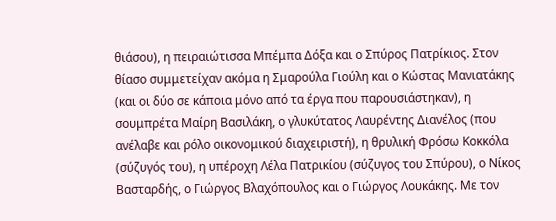θιάσου), η πειραιώτισσα Μπέμπα Δόξα και ο Σπύρος Πατρίκιος. Στον θίασο συμμετείχαν ακόμα η Σμαρούλα Γιούλη και ο Κώστας Μανιατάκης (και οι δύο σε κάποια μόνο από τα έργα που παρουσιάστηκαν), η σουμπρέτα Μαίρη Βασιλάκη, ο γλυκύτατος Λαυρέντης Διανέλος (που ανέλαβε και ρόλο οικονομικού διαχειριστή), η θρυλική Φρόσω Κοκκόλα (σύζυγός του), η υπέροχη Λέλα Πατρικίου (σύζυγος του Σπύρου), ο Νίκος Βασταρδής, ο Γιώργος Βλαχόπουλος και ο Γιώργος Λουκάκης. Με τον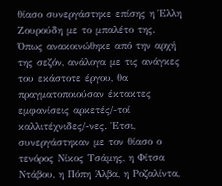θίασο συνεργάστηκε επίσης η Έλλη Ζουρούδη με το μπαλέτο της. Όπως ανακοινώθηκε από την αρχή της σεζόν, ανάλογα με τις ανάγκες του εκάστοτε έργου, θα πραγματοποιούσαν έκτακτες εμφανίσεις αρκετές/-τοί καλλιτέχνιδες/-νες. Έτσι, συνεργάστηκαν με τον θίασο ο τενόρος Νίκος Τσάμης, η Φίτσα Ντάβου, η Πόπη Άλβα, η Ροζαλίντα,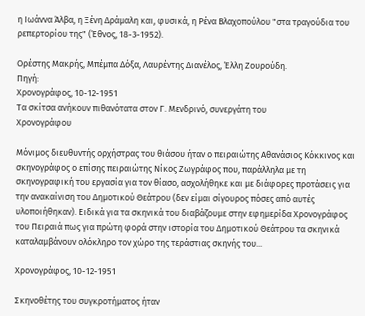η Ιωάννα Άλβα, η Ξένη Δράμαλη και, φυσικά, η Ρένα Βλαχοπούλου "στα τραγούδια του ρεπερτορίου της" (Έθνος, 18-3-1952).

Ορέστης Μακρής, Μπέμπα Δόξα, Λαυρέντης Διανέλος, Έλλη Ζουρούδη.
Πηγή:
Χρονογράφος, 10-12-1951
Τα σκίτσα ανήκουν πιθανότατα στον Γ. Μενδρινό, συνεργάτη του
Χρονογράφου

Μόνιμος διευθυντής ορχήστρας του θιάσου ήταν ο πειραιώτης Αθανάσιος Κόκκινος και σκηνογράφος ο επίσης πειραιώτης Νίκος Ζωγράφος που, παράλληλα με τη σκηνογραφική του εργασία για τον θίασο, ασχολήθηκε και με διάφορες προτάσεις για την ανακαίνιση του Δημοτικού Θεάτρου (δεν είμαι σίγουρος πόσες από αυτές υλοποιήθηκαν). Ειδικά για τα σκηνικά του διαβάζουμε στην εφημερίδα Χρονογράφος του Πειραιά πως για πρώτη φορά στην ιστορία του Δημοτικού Θεάτρου τα σκηνικά καταλαμβάνουν ολόκληρο τον χώρο της τεράστιας σκηνής του...

Χρονογράφος, 10-12-1951

Σκηνοθέτης του συγκροτήματος ήταν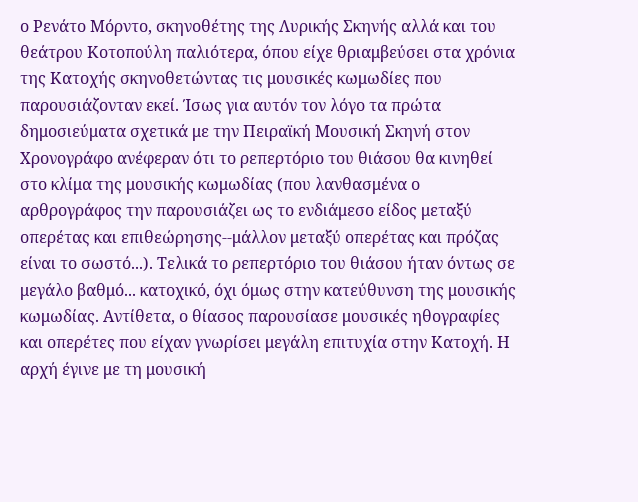ο Ρενάτο Μόρντο, σκηνοθέτης της Λυρικής Σκηνής αλλά και του θεάτρου Κοτοπούλη παλιότερα, όπου είχε θριαμβεύσει στα χρόνια της Κατοχής σκηνοθετώντας τις μουσικές κωμωδίες που παρουσιάζονταν εκεί. Ίσως για αυτόν τον λόγο τα πρώτα δημοσιεύματα σχετικά με την Πειραϊκή Μουσική Σκηνή στον Χρονογράφο ανέφεραν ότι το ρεπερτόριο του θιάσου θα κινηθεί στο κλίμα της μουσικής κωμωδίας (που λανθασμένα ο αρθρογράφος την παρουσιάζει ως το ενδιάμεσο είδος μεταξύ οπερέτας και επιθεώρησης--μάλλον μεταξύ οπερέτας και πρόζας είναι το σωστό...). Τελικά το ρεπερτόριο του θιάσου ήταν όντως σε μεγάλο βαθμό... κατοχικό, όχι όμως στην κατεύθυνση της μουσικής κωμωδίας. Αντίθετα, ο θίασος παρουσίασε μουσικές ηθογραφίες και οπερέτες που είχαν γνωρίσει μεγάλη επιτυχία στην Κατοχή. Η αρχή έγινε με τη μουσική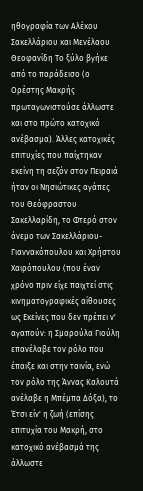ηθογραφία των Αλέκου Σακελλάριου και Μενέλαου Θεοφανίδη Το ξύλο βγήκε από το παράδεισο (ο Ορέστης Μακρής πρωταγωνιστούσε άλλωστε και στο πρώτο κατοχικό ανέβασμα). Άλλες κατοχικές επιτυχίες που παίχτηκαν εκείνη τη σεζόν στον Πειραιά ήταν οι Νησιώτικες αγάπες του Θεόφραστου Σακελλαρίδη, το Φτερό στον άνεμο των Σακελλάριου-Γιαννακόπουλου και Χρήστου Χαιρόπουλου (που έναν χρόνο πριν είχε παιχτεί στις κινηματογραφικές αίθουσες ως Εκείνες που δεν πρέπει ν' αγαπούν: η Σμαρούλα Γιούλη επανέλαβε τον ρόλο που έπαιξε και στην ταινία, ενώ τον ρόλο της Άννας Καλουτά ανέλαβε η Μπέμπα Δόξα), το Έτσι είν' η ζωή (επίσης επιτυχία του Μακρή, στο κατοχικό ανέβασμά της άλλωστε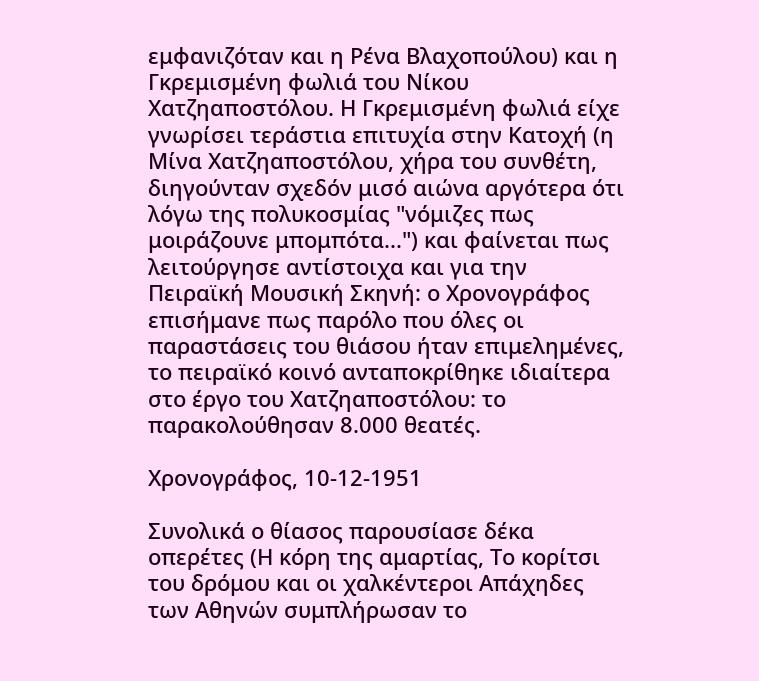εμφανιζόταν και η Ρένα Βλαχοπούλου) και η Γκρεμισμένη φωλιά του Νίκου Χατζηαποστόλου. Η Γκρεμισμένη φωλιά είχε γνωρίσει τεράστια επιτυχία στην Κατοχή (η Μίνα Χατζηαποστόλου, χήρα του συνθέτη, διηγούνταν σχεδόν μισό αιώνα αργότερα ότι λόγω της πολυκοσμίας "νόμιζες πως μοιράζουνε μπομπότα...") και φαίνεται πως λειτούργησε αντίστοιχα και για την Πειραϊκή Μουσική Σκηνή: ο Χρονογράφος επισήμανε πως παρόλο που όλες οι παραστάσεις του θιάσου ήταν επιμελημένες, το πειραϊκό κοινό ανταποκρίθηκε ιδιαίτερα στο έργο του Χατζηαποστόλου: το παρακολούθησαν 8.000 θεατές.

Χρονογράφος, 10-12-1951

Συνολικά ο θίασος παρουσίασε δέκα οπερέτες (Η κόρη της αμαρτίας, Το κορίτσι του δρόμου και οι χαλκέντεροι Απάχηδες των Αθηνών συμπλήρωσαν το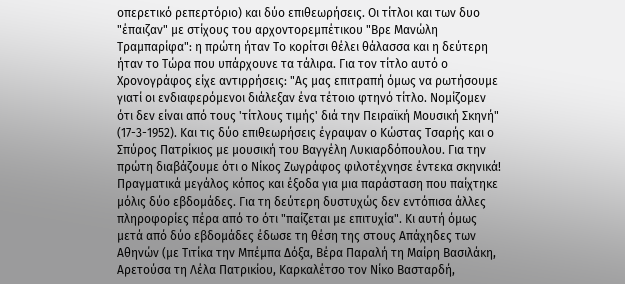οπερετικό ρεπερτόριο) και δύο επιθεωρήσεις. Οι τίτλοι και των δυο "έπαιζαν" με στίχους του αρχοντορεμπέτικου "Βρε Μανώλη Τραμπαρίφα": η πρώτη ήταν Το κορίτσι θέλει θάλασσα και η δεύτερη ήταν το Τώρα που υπάρχουνε τα τάλιρα. Για τον τίτλο αυτό ο Χρονογράφος είχε αντιρρήσεις: "Ας μας επιτραπή όμως να ρωτήσουμε γιατί οι ενδιαφερόμενοι διάλεξαν ένα τέτοιο φτηνό τίτλο. Νομίζομεν ότι δεν είναι από τους 'τίτλους τιμής' διά την Πειραϊκή Μουσική Σκηνή" (17-3-1952). Και τις δύο επιθεωρήσεις έγραψαν ο Κώστας Τσαρής και ο Σπύρος Πατρίκιος με μουσική του Βαγγέλη Λυκιαρδόπουλου. Για την πρώτη διαβάζουμε ότι ο Νίκος Ζωγράφος φιλοτέχνησε έντεκα σκηνικά! Πραγματικά μεγάλος κόπος και έξοδα για μια παράσταση που παίχτηκε μόλις δύο εβδομάδες. Για τη δεύτερη δυστυχώς δεν εντόπισα άλλες πληροφορίες πέρα από το ότι "παίζεται με επιτυχία". Κι αυτή όμως μετά από δύο εβδομάδες έδωσε τη θέση της στους Απάχηδες των Αθηνών (με Τιτίκα την Μπέμπα Δόξα, Βέρα Παραλή τη Μαίρη Βασιλάκη, Αρετούσα τη Λέλα Πατρικίου, Καρκαλέτσο τον Νίκο Βασταρδή,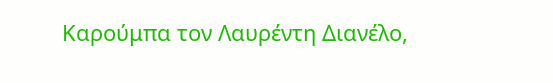Καρούμπα τον Λαυρέντη Διανέλο,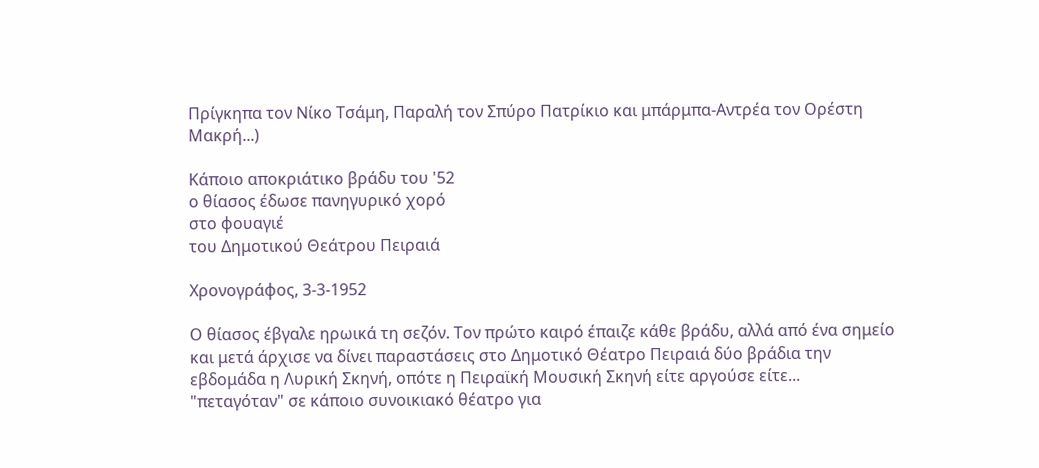Πρίγκηπα τον Νίκο Τσάμη, Παραλή τον Σπύρο Πατρίκιο και μπάρμπα-Αντρέα τον Ορέστη Μακρή...)

Κάποιο αποκριάτικο βράδυ του '52
ο θίασος έδωσε πανηγυρικό χορό
στο φουαγιέ
του Δημοτικού Θεάτρου Πειραιά

Χρονογράφος, 3-3-1952

Ο θίασος έβγαλε ηρωικά τη σεζόν. Τον πρώτο καιρό έπαιζε κάθε βράδυ, αλλά από ένα σημείο και μετά άρχισε να δίνει παραστάσεις στο Δημοτικό Θέατρο Πειραιά δύο βράδια την εβδομάδα η Λυρική Σκηνή, οπότε η Πειραϊκή Μουσική Σκηνή είτε αργούσε είτε... "πεταγόταν" σε κάποιο συνοικιακό θέατρο για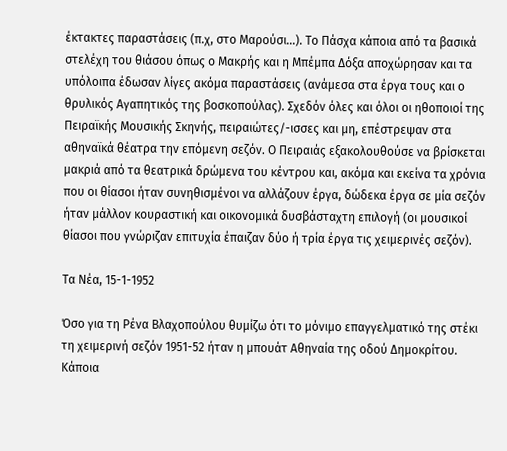έκτακτες παραστάσεις (π.χ, στο Μαρούσι...). Το Πάσχα κάποια από τα βασικά στελέχη του θιάσου όπως ο Μακρής και η Μπέμπα Δόξα αποχώρησαν και τα υπόλοιπα έδωσαν λίγες ακόμα παραστάσεις (ανάμεσα στα έργα τους και ο θρυλικός Αγαπητικός της βοσκοπούλας). Σχεδόν όλες και όλοι οι ηθοποιοί της Πειραϊκής Μουσικής Σκηνής, πειραιώτες/-ισσες και μη, επέστρεψαν στα αθηναϊκά θέατρα την επόμενη σεζόν. Ο Πειραιάς εξακολουθούσε να βρίσκεται μακριά από τα θεατρικά δρώμενα του κέντρου και, ακόμα και εκείνα τα χρόνια που οι θίασοι ήταν συνηθισμένοι να αλλάζουν έργα, δώδεκα έργα σε μία σεζόν ήταν μάλλον κουραστική και οικονομικά δυσβάσταχτη επιλογή (οι μουσικοί θίασοι που γνώριζαν επιτυχία έπαιζαν δύο ή τρία έργα τις χειμερινές σεζόν).

Τα Νέα, 15-1-1952

Όσο για τη Ρένα Βλαχοπούλου θυμίζω ότι το μόνιμο επαγγελματικό της στέκι τη χειμερινή σεζόν 1951-52 ήταν η μπουάτ Αθηναία της οδού Δημοκρίτου. Κάποια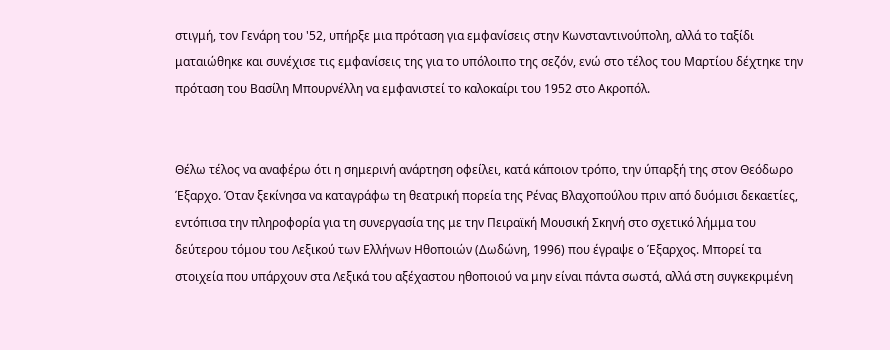στιγμή, τον Γενάρη του '52, υπήρξε μια πρόταση για εμφανίσεις στην Κωνσταντινούπολη, αλλά το ταξίδι ματαιώθηκε και συνέχισε τις εμφανίσεις της για το υπόλοιπο της σεζόν, ενώ στο τέλος του Μαρτίου δέχτηκε την πρόταση του Βασίλη Μπουρνέλλη να εμφανιστεί το καλοκαίρι του 1952 στο Ακροπόλ.


Θέλω τέλος να αναφέρω ότι η σημερινή ανάρτηση οφείλει, κατά κάποιον τρόπο, την ύπαρξή της στον Θεόδωρο Έξαρχο. Όταν ξεκίνησα να καταγράφω τη θεατρική πορεία της Ρένας Βλαχοπούλου πριν από δυόμισι δεκαετίες, εντόπισα την πληροφορία για τη συνεργασία της με την Πειραϊκή Μουσική Σκηνή στο σχετικό λήμμα του δεύτερου τόμου του Λεξικού των Ελλήνων Ηθοποιών (Δωδώνη, 1996) που έγραψε ο Έξαρχος. Μπορεί τα στοιχεία που υπάρχουν στα Λεξικά του αξέχαστου ηθοποιού να μην είναι πάντα σωστά, αλλά στη συγκεκριμένη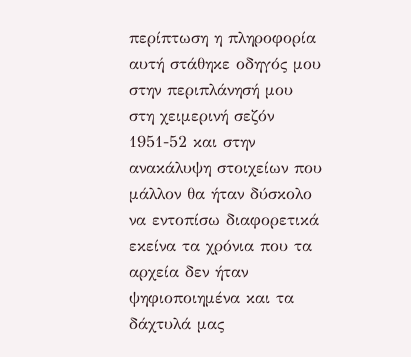περίπτωση η πληροφορία αυτή στάθηκε οδηγός μου στην περιπλάνησή μου στη χειμερινή σεζόν 1951-52 και στην ανακάλυψη στοιχείων που μάλλον θα ήταν δύσκολο να εντοπίσω διαφορετικά εκείνα τα χρόνια που τα αρχεία δεν ήταν ψηφιοποιημένα και τα δάχτυλά μας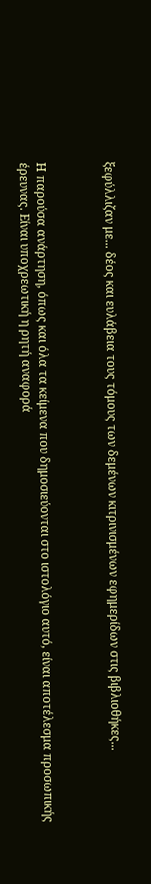ξεφύλλιζαν με... δέος και ευλάβεια τους τόμους των δεμένων κιτρινισμένων εφημερίδων στις βιβλιοθήκες...



Η παρούσα ανάρτηση, όπως και όλα τα κείμενα που δημοσιεύονται στο ιστολόγιο αυτό, είναι αποτέλεσμα προσωπικής έρευνας. Είναι υποχρεωτική η ρητή αναφορά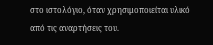στο ιστολόγιο, όταν χρησιμοποιείται υλικό από τις αναρτήσεις του.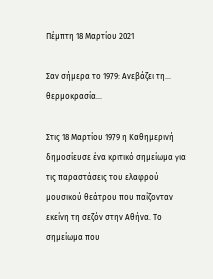Πέμπτη 18 Μαρτίου 2021

Σαν σήμερα το 1979: Ανεβάζει τη... θερμοκρασία...

Στις 18 Μαρτίου 1979 η Καθημερινή δημοσίευσε ένα κριτικό σημείωμα για τις παραστάσεις του ελαφρού μουσικού θεάτρου που παίζονταν εκείνη τη σεζόν στην Αθήνα. Το σημείωμα που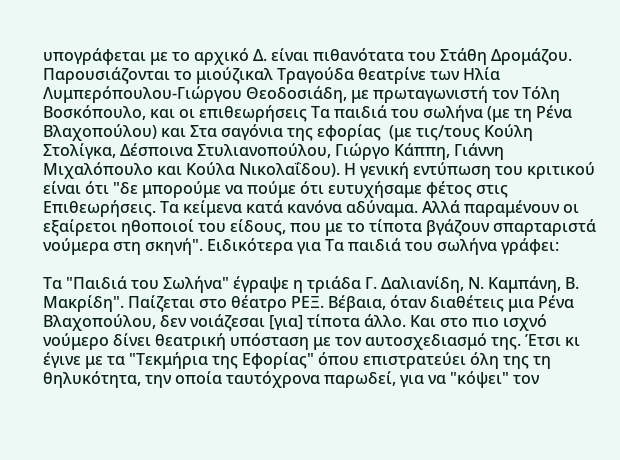υπογράφεται με το αρχικό Δ. είναι πιθανότατα του Στάθη Δρομάζου. Παρουσιάζονται το μιούζικαλ Τραγούδα θεατρίνε των Ηλία Λυμπερόπουλου-Γιώργου Θεοδοσιάδη, με πρωταγωνιστή τον Τόλη Βοσκόπουλο, και οι επιθεωρήσεις Τα παιδιά του σωλήνα (με τη Ρένα Βλαχοπούλου) και Στα σαγόνια της εφορίας  (με τις/τους Κούλη Στολίγκα, Δέσποινα Στυλιανοπούλου, Γιώργο Κάππη, Γιάννη Μιχαλόπουλο και Κούλα Νικολαΐδου). Η γενική εντύπωση του κριτικού είναι ότι "δε μπορούμε να πούμε ότι ευτυχήσαμε φέτος στις Επιθεωρήσεις. Τα κείμενα κατά κανόνα αδύναμα. Αλλά παραμένουν οι εξαίρετοι ηθοποιοί του είδους, που με το τίποτα βγάζουν σπαρταριστά νούμερα στη σκηνή". Ειδικότερα για Τα παιδιά του σωλήνα γράφει:

Τα "Παιδιά του Σωλήνα" έγραψε η τριάδα Γ. Δαλιανίδη, Ν. Καμπάνη, Β. Μακρίδη". Παίζεται στο θέατρο ΡΕΞ. Βέβαια, όταν διαθέτεις μια Ρένα Βλαχοπούλου, δεν νοιάζεσαι [για] τίποτα άλλο. Και στο πιο ισχνό νούμερο δίνει θεατρική υπόσταση με τον αυτοσχεδιασμό της. Έτσι κι έγινε με τα "Τεκμήρια της Εφορίας" όπου επιστρατεύει όλη της τη θηλυκότητα, την οποία ταυτόχρονα παρωδεί, για να "κόψει" τον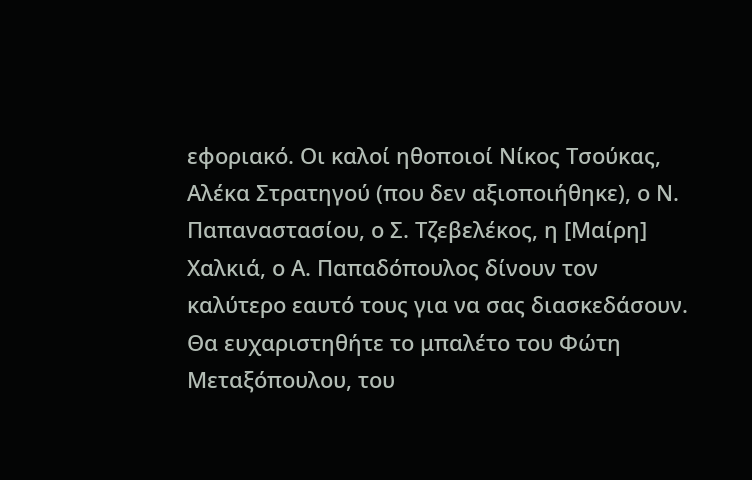εφοριακό. Οι καλοί ηθοποιοί Νίκος Τσούκας, Αλέκα Στρατηγού (που δεν αξιοποιήθηκε), ο Ν. Παπαναστασίου, ο Σ. Τζεβελέκος, η [Μαίρη] Χαλκιά, ο Α. Παπαδόπουλος δίνουν τον καλύτερο εαυτό τους για να σας διασκεδάσουν. Θα ευχαριστηθήτε το μπαλέτο του Φώτη Μεταξόπουλου, του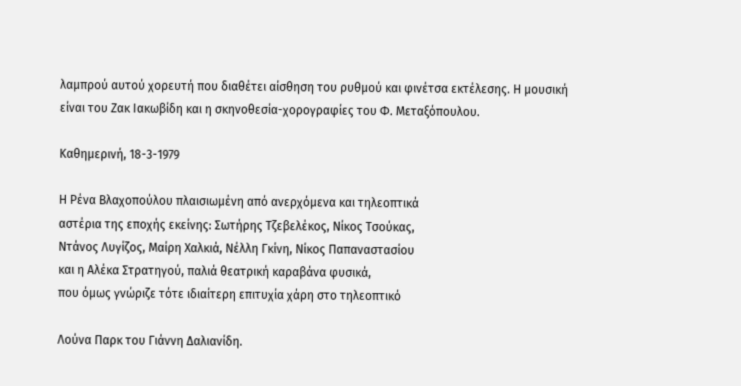λαμπρού αυτού χορευτή που διαθέτει αίσθηση του ρυθμού και φινέτσα εκτέλεσης. Η μουσική είναι του Ζακ Ιακωβίδη και η σκηνοθεσία-χορογραφίες του Φ. Μεταξόπουλου.

Καθημερινή, 18-3-1979

Η Ρένα Βλαχοπούλου πλαισιωμένη από ανερχόμενα και τηλεοπτικά
αστέρια της εποχής εκείνης: Σωτήρης Τζεβελέκος, Νίκος Τσούκας,
Ντάνος Λυγίζος, Μαίρη Χαλκιά, Νέλλη Γκίνη, Νίκος Παπαναστασίου
και η Αλέκα Στρατηγού, παλιά θεατρική καραβάνα φυσικά,
που όμως γνώριζε τότε ιδιαίτερη επιτυχία χάρη στο τηλεοπτικό

Λούνα Παρκ του Γιάννη Δαλιανίδη.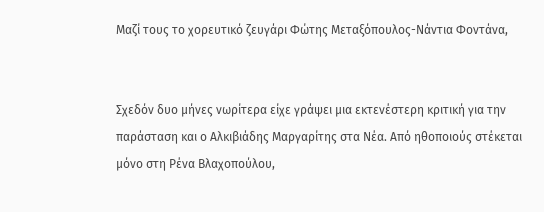Μαζί τους το χορευτικό ζευγάρι Φώτης Μεταξόπουλος-Νάντια Φοντάνα,


Σχεδόν δυο μήνες νωρίτερα είχε γράψει μια εκτενέστερη κριτική για την παράσταση και ο Αλκιβιάδης Μαργαρίτης στα Νέα. Από ηθοποιούς στέκεται μόνο στη Ρένα Βλαχοπούλου,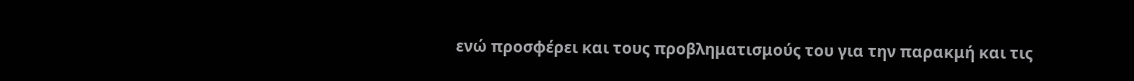ενώ προσφέρει και τους προβληματισμούς του για την παρακμή και τις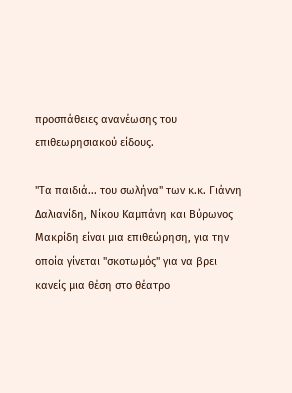προσπάθειες ανανέωσης του επιθεωρησιακού είδους.

"Τα παιδιά... του σωλήνα" των κ.κ. Γιάννη Δαλιανίδη, Νίκου Καμπάνη και Βύρωνος Μακρίδη είναι μια επιθεώρηση, για την οποία γίνεται "σκοτωμός" για να βρει κανείς μια θέση στο θέατρο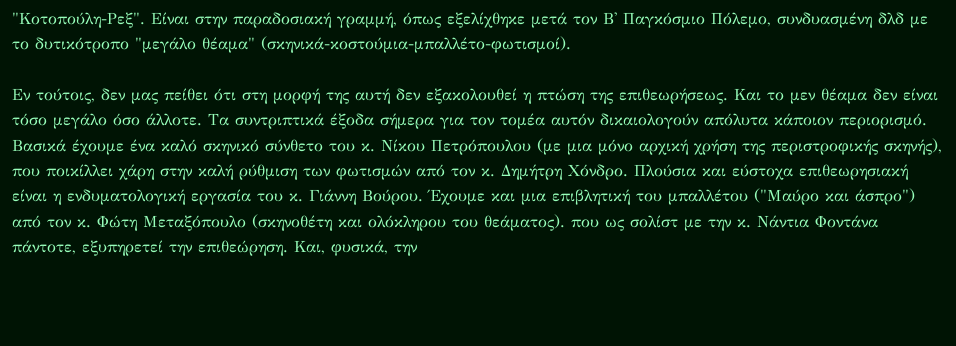"Κοτοπούλη-Ρεξ". Είναι στην παραδοσιακή γραμμή, όπως εξελίχθηκε μετά τον Β' Παγκόσμιο Πόλεμο, συνδυασμένη δλδ με το δυτικότροπο "μεγάλο θέαμα" (σκηνικά-κοστούμια-μπαλλέτο-φωτισμοί).

Εν τούτοις, δεν μας πείθει ότι στη μορφή της αυτή δεν εξακολουθεί η πτώση της επιθεωρήσεως. Και το μεν θέαμα δεν είναι τόσο μεγάλο όσο άλλοτε. Τα συντριπτικά έξοδα σήμερα για τον τομέα αυτόν δικαιολογούν απόλυτα κάποιον περιορισμό. Βασικά έχουμε ένα καλό σκηνικό σύνθετο του κ. Νίκου Πετρόπουλου (με μια μόνο αρχική χρήση της περιστροφικής σκηνής), που ποικίλλει χάρη στην καλή ρύθμιση των φωτισμών από τον κ. Δημήτρη Χόνδρο. Πλούσια και εύστοχα επιθεωρησιακή είναι η ενδυματολογική εργασία του κ. Γιάννη Βούρου. Έχουμε και μια επιβλητική του μπαλλέτου ("Μαύρο και άσπρο") από τον κ. Φώτη Μεταξόπουλο (σκηνοθέτη και ολόκληρου του θεάματος). που ως σολίστ με την κ. Νάντια Φοντάνα πάντοτε, εξυπηρετεί την επιθεώρηση. Και, φυσικά, την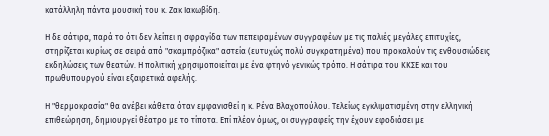κατάλληλη πάντα μουσική του κ. Ζακ Ιακωβίδη.

Η δε σάτιρα, παρά το ότι δεν λείπει η σφραγίδα των πεπειραμένων συγγραφέων με τις παλιές μεγάλες επιτυχίες, στηρίζεται κυρίως σε σειρά από "σκαμπρόζικα" αστεία (ευτυχώς πολύ συγκρατημένα) που προκαλούν τις ενθουσιώδεις εκδηλώσεις των θεατών. Η πολιτική χρησιμοποιείται με ένα φτηνό γενικώς τρόπο. Η σάτιρα του ΚΚΣΕ και του πρωθυπουργού είναι εξαιρετικά αφελής.

Η "θερμοκρασία" θα ανέβει κάθετα όταν εμφανισθεί η κ. Ρένα Βλαχοπούλου. Τελείως εγκλιματισμένη στην ελληνική επιθεώρηση, δημιουργεί θέατρο με το τίποτα. Επί πλέον όμως, οι συγγραφείς την έχουν εφοδιάσει με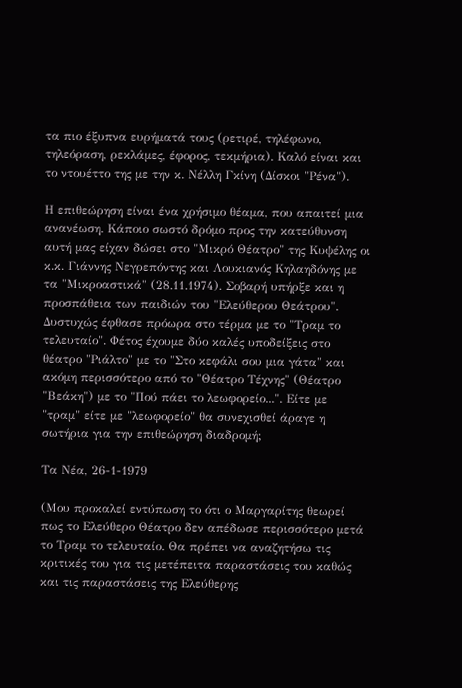τα πιο έξυπνα ευρήματά τους (ρετιρέ, τηλέφωνο, τηλεόραση, ρεκλάμες, έφορος, τεκμήρια). Καλό είναι και το ντουέττο της με την κ. Νέλλη Γκίνη (Δίσκοι "Ρένα").

Η επιθεώρηση είναι ένα χρήσιμο θέαμα, που απαιτεί μια ανανέωση. Κάποιο σωστό δρόμο προς την κατεύθυνση αυτή μας είχαν δώσει στο "Μικρό Θέατρο" της Κυψέλης οι κ.κ. Γιάννης Νεγρεπόντης και Λουκιανός Κηλαηδόνης με τα "Μικροαστικά" (28.11.1974). Σοβαρή υπήρξε και η προσπάθεια των παιδιών του "Ελεύθερου Θεάτρου". Δυστυχώς έφθασε πρόωρα στο τέρμα με το "Τραμ το τελευταίο". Φέτος έχουμε δύο καλές υποδείξεις στο θέατρο "Ριάλτο" με το "Στο κεφάλι σου μια γάτα" και ακόμη περισσότερο από το "Θέατρο Τέχνης" (Θέατρο "Βεάκη") με το "Πού πάει το λεωφορείο...". Είτε με "τραμ" είτε με "λεωφορείο" θα συνεχισθεί άραγε η σωτήρια για την επιθεώρηση διαδρομή;

Τα Νέα, 26-1-1979

(Μου προκαλεί εντύπωση το ότι ο Μαργαρίτης θεωρεί πως το Ελεύθερο Θέατρο δεν απέδωσε περισσότερο μετά το Τραμ το τελευταίο. Θα πρέπει να αναζητήσω τις κριτικές του για τις μετέπειτα παραστάσεις του καθώς και τις παραστάσεις της Ελεύθερης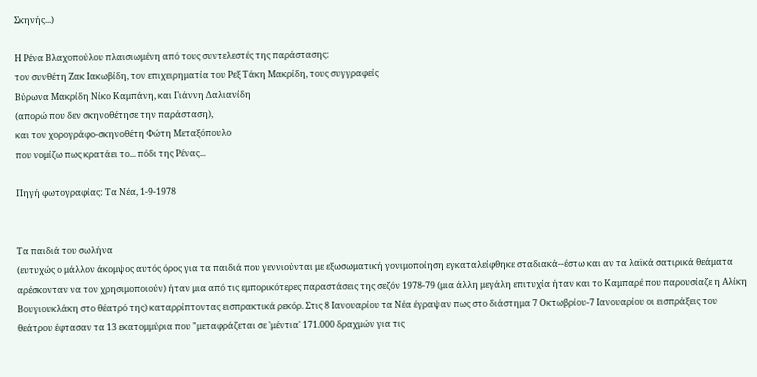Σκηνής...)

Η Ρένα Βλαχοπούλου πλαισιωμένη από τους συντελεστές της παράστασης:
τον συνθέτη Ζακ Ιακωβίδη, τον επιχειρηματία του Ρεξ Τάκη Μακρίδη, τους συγγραφείς
Βύρωνα Μακρίδη Νίκο Καμπάνη, και Γιάννη Δαλιανίδη
(απορώ που δεν σκηνοθέτησε την παράσταση),
και τον χορογράφο-σκηνοθέτη Φώτη Μεταξόπουλο
που νομίζω πως κρατάει το... πόδι της Ρένας...

Πηγή φωτογραφίας: Τα Νέα, 1-9-1978


Τα παιδιά του σωλήνα
(ευτυχώς ο μάλλον άκομψος αυτός όρος για τα παιδιά που γεννιούνται με εξωσωματική γονιμοποίηση εγκαταλείφθηκε σταδιακά--έστω και αν τα λαϊκά σατιρικά θεάματα αρέσκονταν να τον χρησιμοποιούν) ήταν μια από τις εμπορικότερες παραστάσεις της σεζόν 1978-79 (μια άλλη μεγάλη επιτυχία ήταν και το Καμπαρέ που παρουσίαζε η Αλίκη Βουγιουκλάκη στο θέατρό της) καταρρίπτοντας εισπρακτικά ρεκόρ. Στις 8 Ιανουαρίου τα Νέα έγραψαν πως στο διάστημα 7 Οκτωβρίου-7 Ιανουαρίου οι εισπράξεις του θεάτρου έφτασαν τα 13 εκατομμύρια που "μεταφράζεται σε 'μέντια' 171.000 δραχμών για τις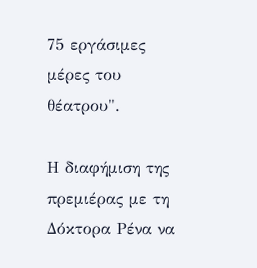75 εργάσιμες μέρες του θέατρου".

Η διαφήμιση της πρεμιέρας με τη Δόκτορα Ρένα να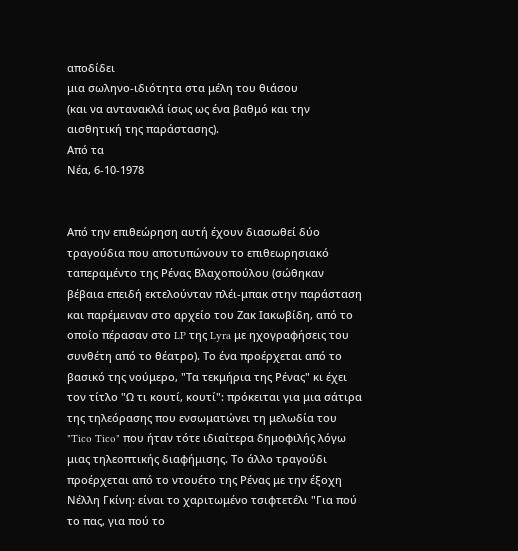αποδίδει
μια σωληνο-ιδιότητα στα μέλη του θιάσου
(και να αντανακλά ίσως ως ένα βαθμό και την αισθητική της παράστασης).
Από τα
Νέα, 6-10-1978


Από την επιθεώρηση αυτή έχουν διασωθεί δύο τραγούδια που αποτυπώνουν το επιθεωρησιακό ταπεραμέντο της Ρένας Βλαχοπούλου (σώθηκαν βέβαια επειδή εκτελούνταν πλέι-μπακ στην παράσταση και παρέμειναν στο αρχείο του Ζακ Ιακωβίδη, από το οποίο πέρασαν στο LP της Lyra με ηχογραφήσεις του συνθέτη από το θέατρο). Το ένα προέρχεται από το βασικό της νούμερο, "Τα τεκμήρια της Ρένας" κι έχει τον τίτλο "Ω τι κουτί, κουτί": πρόκειται για μια σάτιρα της τηλεόρασης που ενσωματώνει τη μελωδία του "Tico Tico" που ήταν τότε ιδιαίτερα δημοφιλής λόγω μιας τηλεοπτικής διαφήμισης. Το άλλο τραγούδι προέρχεται από το ντουέτο της Ρένας με την έξοχη Νέλλη Γκίνη: είναι το χαριτωμένο τσιφτετέλι "Για πού το πας, για πού το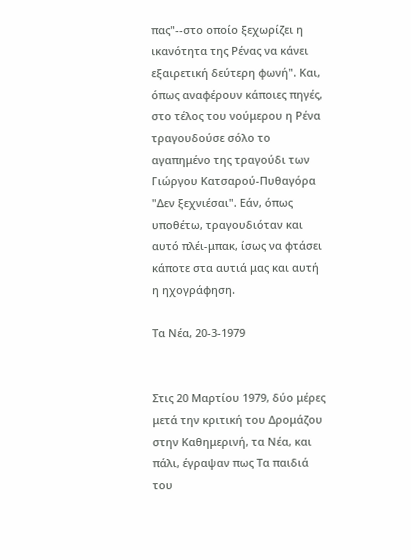πας"--στο οποίο ξεχωρίζει η ικανότητα της Ρένας να κάνει εξαιρετική δεύτερη φωνή". Και, όπως αναφέρουν κάποιες πηγές, στο τέλος του νούμερου η Ρένα τραγουδούσε σόλο το αγαπημένο της τραγούδι των Γιώργου Κατσαρού-Πυθαγόρα "Δεν ξεχνιέσαι". Εάν, όπως υποθέτω, τραγουδιόταν και αυτό πλέι-μπακ, ίσως να φτάσει κάποτε στα αυτιά μας και αυτή η ηχογράφηση.

Τα Νέα, 20-3-1979


Στις 20 Μαρτίου 1979, δύο μέρες μετά την κριτική του Δρομάζου στην Καθημερινή, τα Νέα, και πάλι, έγραψαν πως Τα παιδιά του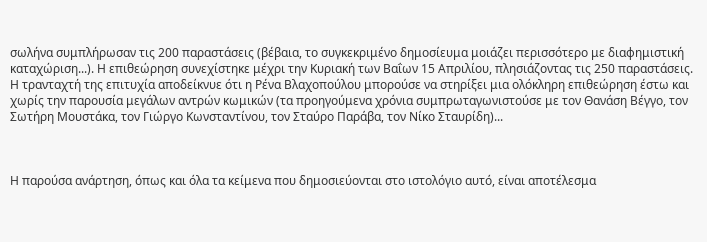σωλήνα συμπλήρωσαν τις 200 παραστάσεις (βέβαια, το συγκεκριμένο δημοσίευμα μοιάζει περισσότερο με διαφημιστική καταχώριση...). Η επιθεώρηση συνεχίστηκε μέχρι την Κυριακή των Βαΐων 15 Απριλίου, πλησιάζοντας τις 250 παραστάσεις. Η τρανταχτή της επιτυχία αποδείκνυε ότι η Ρένα Βλαχοπούλου μπορούσε να στηρίξει μια ολόκληρη επιθεώρηση έστω και χωρίς την παρουσία μεγάλων αντρών κωμικών (τα προηγούμενα χρόνια συμπρωταγωνιστούσε με τον Θανάση Βέγγο, τον Σωτήρη Μουστάκα, τον Γιώργο Κωνσταντίνου, τον Σταύρο Παράβα, τον Νίκο Σταυρίδη)...



Η παρούσα ανάρτηση, όπως και όλα τα κείμενα που δημοσιεύονται στο ιστολόγιο αυτό, είναι αποτέλεσμα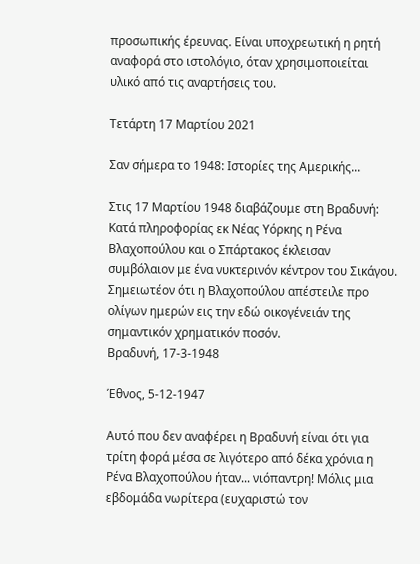προσωπικής έρευνας. Είναι υποχρεωτική η ρητή αναφορά στο ιστολόγιο, όταν χρησιμοποιείται υλικό από τις αναρτήσεις του.

Τετάρτη 17 Μαρτίου 2021

Σαν σήμερα το 1948: Ιστορίες της Αμερικής...

Στις 17 Μαρτίου 1948 διαβάζουμε στη Βραδυνή:
Κατά πληροφορίας εκ Νέας Υόρκης η Ρένα Βλαχοπούλου και ο Σπάρτακος έκλεισαν συμβόλαιον με ένα νυκτερινόν κέντρον του Σικάγου.
Σημειωτέον ότι η Βλαχοπούλου απέστειλε προ ολίγων ημερών εις την εδώ οικογένειάν της σημαντικόν χρηματικόν ποσόν.
Βραδυνή, 17-3-1948

Έθνος, 5-12-1947

Αυτό που δεν αναφέρει η Βραδυνή είναι ότι για τρίτη φορά μέσα σε λιγότερο από δέκα χρόνια η Ρένα Βλαχοπούλου ήταν... νιόπαντρη! Μόλις μια εβδομάδα νωρίτερα (ευχαριστώ τον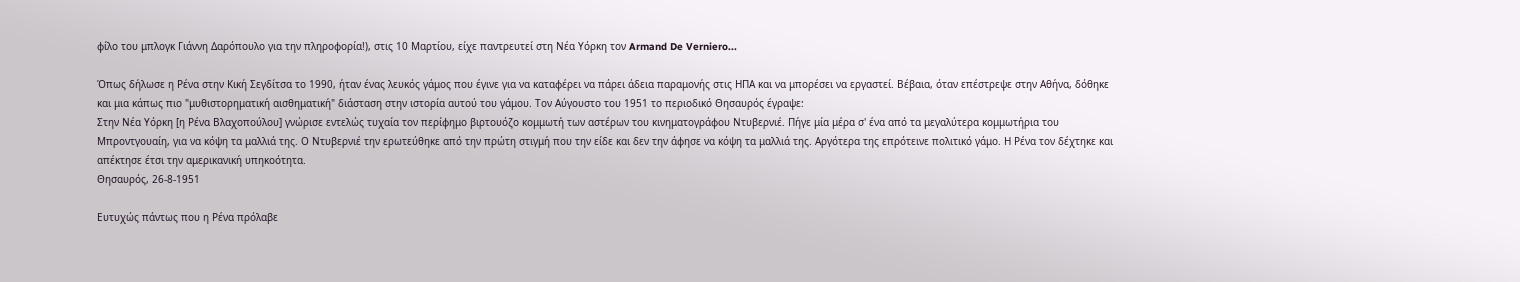φίλο του μπλογκ Γιάννη Δαρόπουλο για την πληροφορία!), στις 10 Μαρτίου, είχε παντρευτεί στη Νέα Υόρκη τον Armand De Verniero...

Όπως δήλωσε η Ρένα στην Κική Σεγδίτσα το 1990, ήταν ένας λευκός γάμος που έγινε για να καταφέρει να πάρει άδεια παραμονής στις ΗΠΑ και να μπορέσει να εργαστεί. Βέβαια, όταν επέστρεψε στην Αθήνα, δόθηκε και μια κάπως πιο "μυθιστορηματική αισθηματική" διάσταση στην ιστορία αυτού του γάμου. Τον Αύγουστο του 1951 το περιοδικό Θησαυρός έγραψε:
Στην Νέα Υόρκη [η Ρένα Βλαχοπούλου] γνώρισε εντελώς τυχαία τον περίφημο βιρτουόζο κομμωτή των αστέρων του κινηματογράφου Ντυβερνιέ. Πήγε μία μέρα σ' ένα από τα μεγαλύτερα κομμωτήρια του Μπροντγουαίη, για να κόψη τα μαλλιά της. Ο Ντυβερνιέ την ερωτεύθηκε από την πρώτη στιγμή που την είδε και δεν την άφησε να κόψη τα μαλλιά της. Αργότερα της επρότεινε πολιτικό γάμο. Η Ρένα τον δέχτηκε και απέκτησε έτσι την αμερικανική υπηκοότητα.
Θησαυρός, 26-8-1951

Ευτυχώς πάντως που η Ρένα πρόλαβε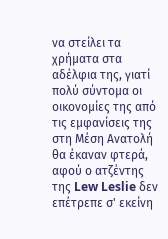να στείλει τα χρήματα στα αδέλφια της, γιατί πολύ σύντομα οι οικονομίες της από τις εμφανίσεις της στη Μέση Ανατολή θα έκαναν φτερά, αφού ο ατζέντης της Lew Leslie δεν επέτρεπε σ' εκείνη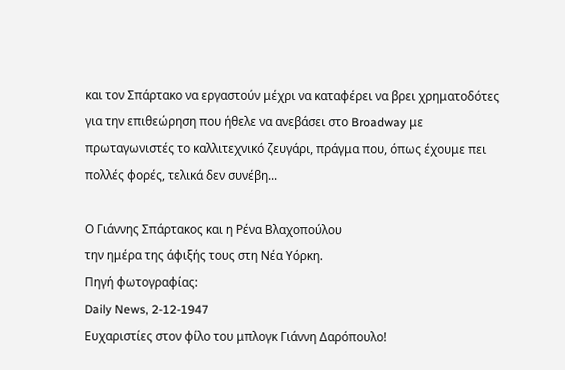και τον Σπάρτακο να εργαστούν μέχρι να καταφέρει να βρει χρηματοδότες για την επιθεώρηση που ήθελε να ανεβάσει στο Broadway με πρωταγωνιστές το καλλιτεχνικό ζευγάρι, πράγμα που, όπως έχουμε πει πολλές φορές, τελικά δεν συνέβη...

Ο Γιάννης Σπάρτακος και η Ρένα Βλαχοπούλου
την ημέρα της άφιξής τους στη Νέα Υόρκη.
Πηγή φωτογραφίας:
Daily News, 2-12-1947
Ευχαριστίες στον φίλο του μπλογκ Γιάννη Δαρόπουλο!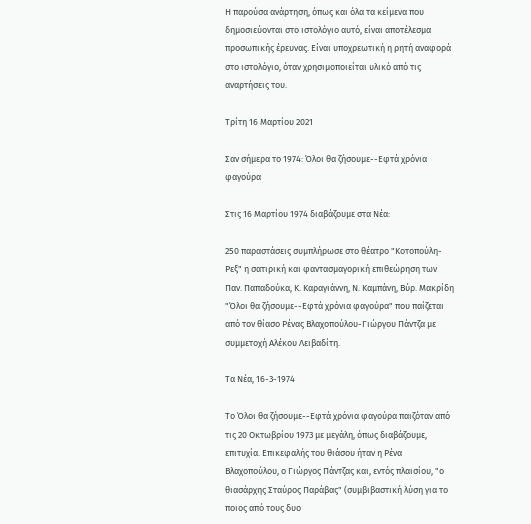Η παρούσα ανάρτηση, όπως και όλα τα κείμενα που δημοσιεύονται στο ιστολόγιο αυτό, είναι αποτέλεσμα προσωπικής έρευνας. Είναι υποχρεωτική η ρητή αναφορά στο ιστολόγιο, όταν χρησιμοποιείται υλικό από τις αναρτήσεις του.

Τρίτη 16 Μαρτίου 2021

Σαν σήμερα το 1974: Όλοι θα ζήσουμε--Εφτά χρόνια φαγούρα

Στις 16 Μαρτίου 1974 διαβάζουμε στα Νέα:

250 παραστάσεις συμπλήρωσε στο θέατρο "Κοτοπούλη-Ρεξ" η σατιρική και φαντασμαγορική επιθεώρηση των Παν. Παπαδούκα, Κ. Καραγιάννη, Ν. Καμπάνη, Βύρ. Μακρίδη "Όλοι θα ζήσουμε--Εφτά χρόνια φαγούρα" που παίζεται από τον θίασο Ρένας Βλαχοπούλου-Γιώργου Πάντζα με συμμετοχή Αλέκου Λειβαδίτη.

Τα Νέα, 16-3-1974

Το Όλοι θα ζήσουμε--Εφτά χρόνια φαγούρα παιζόταν από τις 20 Οκτωβρίου 1973 με μεγάλη, όπως διαβάζουμε, επιτυχία. Επικεφαλής του θιάσου ήταν η Ρένα Βλαχοπούλου, ο Γιώργος Πάντζας και, εντός πλαισίου, "ο θιασάρχης Σταύρος Παράβας" (συμβιβαστική λύση για το ποιος από τους δυο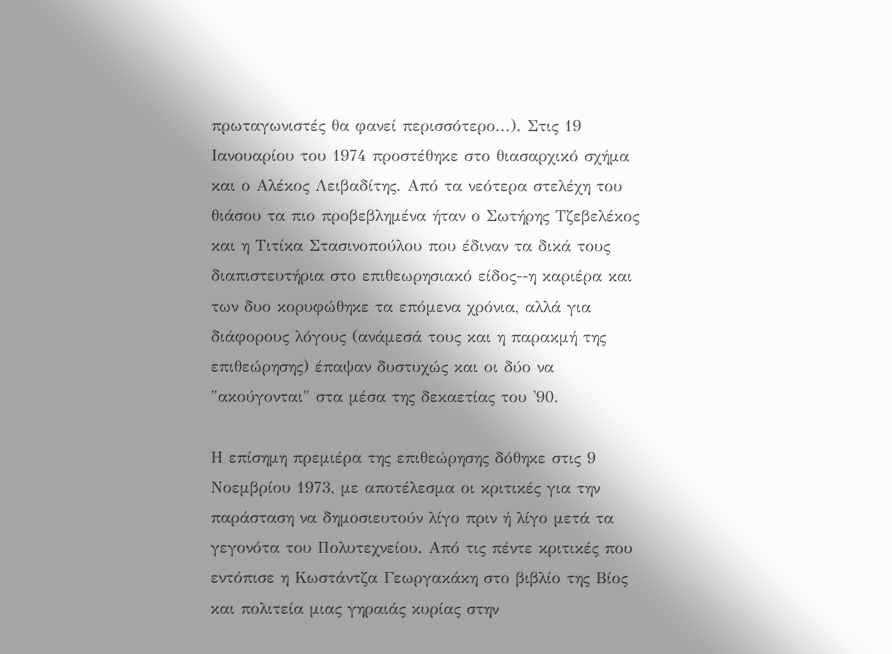πρωταγωνιστές θα φανεί περισσότερο...). Στις 19 Ιανουαρίου του 1974 προστέθηκε στο θιασαρχικό σχήμα και ο Αλέκος Λειβαδίτης. Από τα νεότερα στελέχη του θιάσου τα πιο προβεβλημένα ήταν ο Σωτήρης Τζεβελέκος και η Τιτίκα Στασινοπούλου που έδιναν τα δικά τους διαπιστευτήρια στο επιθεωρησιακό είδος--η καριέρα και των δυο κορυφώθηκε τα επόμενα χρόνια, αλλά για διάφορους λόγους (ανάμεσά τους και η παρακμή της επιθεώρησης) έπαψαν δυστυχώς και οι δύο να "ακούγονται" στα μέσα της δεκαετίας του '90.

Η επίσημη πρεμιέρα της επιθεώρησης δόθηκε στις 9 Νοεμβρίου 1973, με αποτέλεσμα οι κριτικές για την παράσταση να δημοσιευτούν λίγο πριν ή λίγο μετά τα γεγονότα του Πολυτεχνείου. Από τις πέντε κριτικές που εντόπισε η Κωστάντζα Γεωργακάκη στο βιβλίο της Βίος και πολιτεία μιας γηραιάς κυρίας στην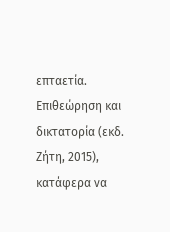επταετία. Επιθεώρηση και δικτατορία (εκδ. Ζήτη, 2015), κατάφερα να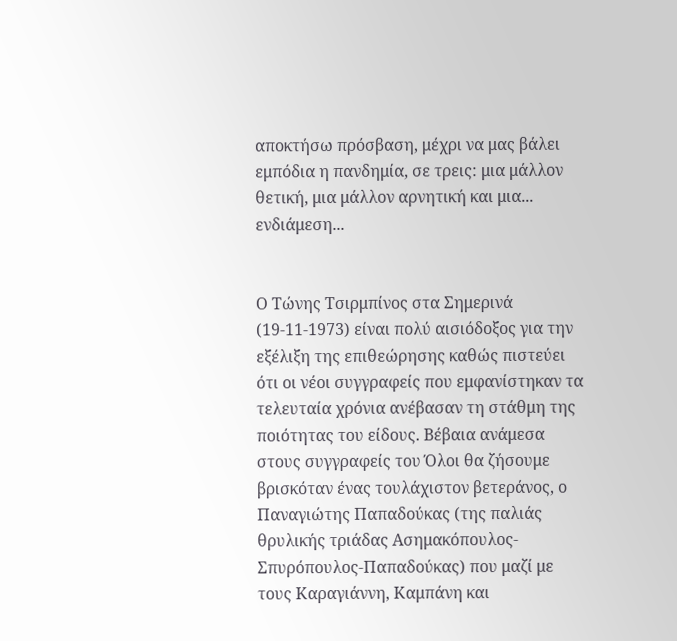αποκτήσω πρόσβαση, μέχρι να μας βάλει εμπόδια η πανδημία, σε τρεις: μια μάλλον θετική, μια μάλλον αρνητική και μια... ενδιάμεση...


Ο Τώνης Τσιρμπίνος στα Σημερινά (19-11-1973) είναι πολύ αισιόδοξος για την εξέλιξη της επιθεώρησης καθώς πιστεύει ότι οι νέοι συγγραφείς που εμφανίστηκαν τα τελευταία χρόνια ανέβασαν τη στάθμη της ποιότητας του είδους. Βέβαια ανάμεσα στους συγγραφείς του Όλοι θα ζήσουμε βρισκόταν ένας τουλάχιστον βετεράνος, ο Παναγιώτης Παπαδούκας (της παλιάς θρυλικής τριάδας Ασημακόπουλος-Σπυρόπουλος-Παπαδούκας) που μαζί με τους Καραγιάννη, Καμπάνη και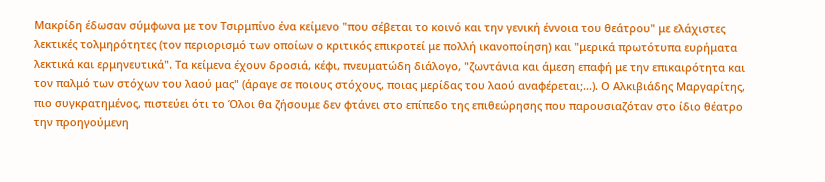Μακρίδη έδωσαν σύμφωνα με τον Τσιρμπίνο ένα κείμενο "που σέβεται το κοινό και την γενική έννοια του θεάτρου" με ελάχιστες λεκτικές τολμηρότητες (τον περιορισμό των οποίων ο κριτικός επικροτεί με πολλή ικανοποίηση) και "μερικά πρωτότυπα ευρήματα λεκτικά και ερμηνευτικά". Τα κείμενα έχουν δροσιά, κέφι, πνευματώδη διάλογο, "ζωντάνια και άμεση επαφή με την επικαιρότητα και τον παλμό των στόχων του λαού μας" (άραγε σε ποιους στόχους, ποιας μερίδας του λαού αναφέρεται;...). Ο Αλκιβιάδης Μαργαρίτης, πιο συγκρατημένος, πιστεύει ότι το Όλοι θα ζήσουμε δεν φτάνει στο επίπεδο της επιθεώρησης που παρουσιαζόταν στο ίδιο θέατρο την προηγούμενη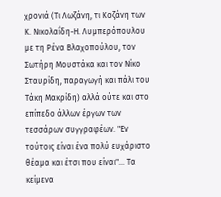χρονιά (Τι Λωζάνη, τι Κοζάνη των Κ. Νικολαΐδη-Η. Λυμπερόπουλου με τη Ρένα Βλαχοπούλου, τον Σωτήρη Μουστάκα και τον Νίκο Σταυρίδη, παραγωγή και πάλι του Τάκη Μακρίδη) αλλά ούτε και στο επίπεδο άλλων έργων των τεσσάρων συγγραφέων. "Εν τούτοις είναι ένα πολύ ευχάριστο θέαμα και έτσι που είναι"... Τα κείμενα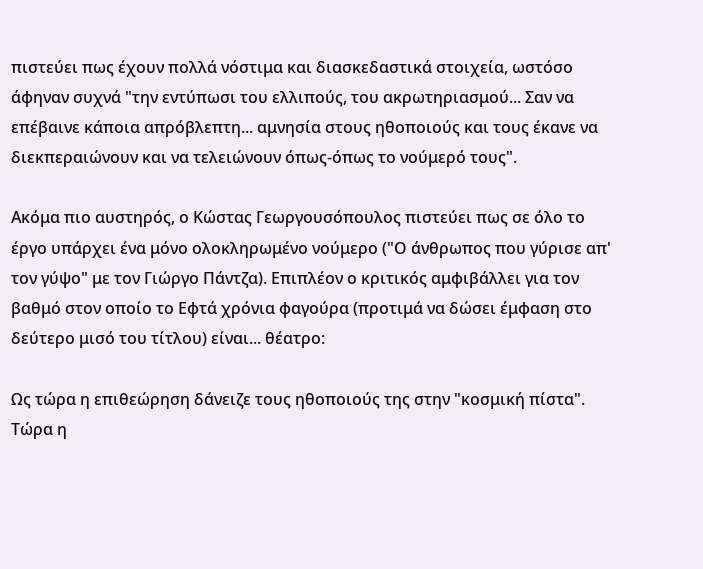πιστεύει πως έχουν πολλά νόστιμα και διασκεδαστικά στοιχεία, ωστόσο άφηναν συχνά "την εντύπωσι του ελλιπούς, του ακρωτηριασμού... Σαν να επέβαινε κάποια απρόβλεπτη... αμνησία στους ηθοποιούς και τους έκανε να διεκπεραιώνουν και να τελειώνουν όπως-όπως το νούμερό τους".

Ακόμα πιο αυστηρός, ο Κώστας Γεωργουσόπουλος πιστεύει πως σε όλο το έργο υπάρχει ένα μόνο ολοκληρωμένο νούμερο ("Ο άνθρωπος που γύρισε απ' τον γύψο" με τον Γιώργο Πάντζα). Επιπλέον ο κριτικός αμφιβάλλει για τον βαθμό στον οποίο το Εφτά χρόνια φαγούρα (προτιμά να δώσει έμφαση στο δεύτερο μισό του τίτλου) είναι... θέατρο:

Ως τώρα η επιθεώρηση δάνειζε τους ηθοποιούς της στην "κοσμική πίστα". Τώρα η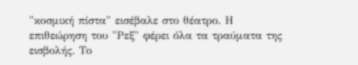"κοσμική πίστα" εισέβαλε στο θέατρο. Η επιθεώρηση του "Ρεξ" φέρει όλα τα τραύματα της εισβολής. Το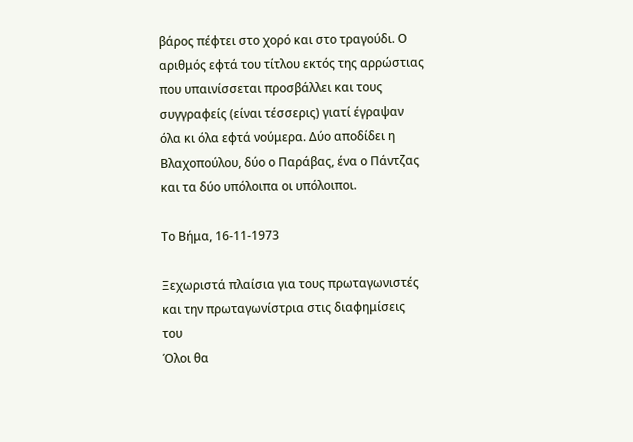βάρος πέφτει στο χορό και στο τραγούδι. Ο αριθμός εφτά του τίτλου εκτός της αρρώστιας που υπαινίσσεται προσβάλλει και τους συγγραφείς (είναι τέσσερις) γιατί έγραψαν όλα κι όλα εφτά νούμερα. Δύο αποδίδει η Βλαχοπούλου, δύο ο Παράβας, ένα ο Πάντζας και τα δύο υπόλοιπα οι υπόλοιποι.

Το Βήμα, 16-11-1973

Ξεχωριστά πλαίσια για τους πρωταγωνιστές και την πρωταγωνίστρια στις διαφημίσεις
του
Όλοι θα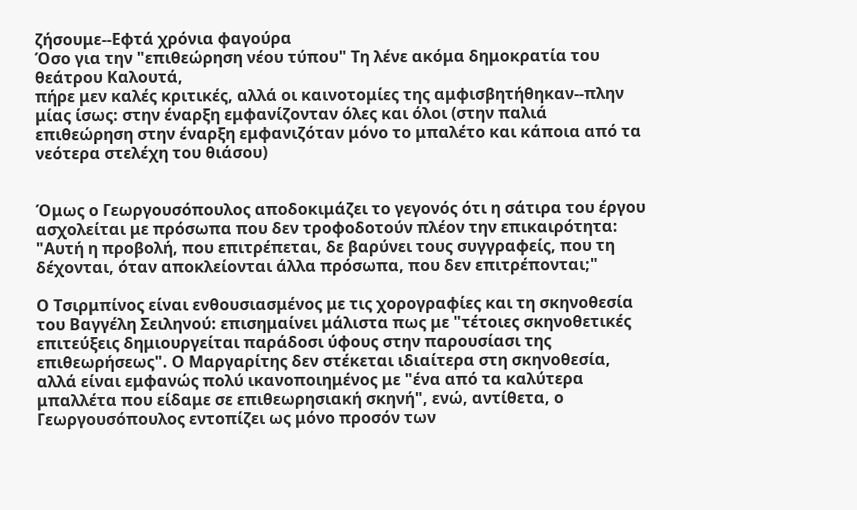ζήσουμε--Εφτά χρόνια φαγούρα
Όσο για την "επιθεώρηση νέου τύπου" Τη λένε ακόμα δημοκρατία του θεάτρου Καλουτά,
πήρε μεν καλές κριτικές, αλλά οι καινοτομίες της αμφισβητήθηκαν--πλην μίας ίσως: στην έναρξη εμφανίζονταν όλες και όλοι (στην παλιά επιθεώρηση στην έναρξη εμφανιζόταν μόνο το μπαλέτο και κάποια από τα νεότερα στελέχη του θιάσου)


Όμως ο Γεωργουσόπουλος αποδοκιμάζει το γεγονός ότι η σάτιρα του έργου ασχολείται με πρόσωπα που δεν τροφοδοτούν πλέον την επικαιρότητα: "Αυτή η προβολή, που επιτρέπεται, δε βαρύνει τους συγγραφείς, που τη δέχονται, όταν αποκλείονται άλλα πρόσωπα, που δεν επιτρέπονται;"

Ο Τσιρμπίνος είναι ενθουσιασμένος με τις χορογραφίες και τη σκηνοθεσία του Βαγγέλη Σειληνού: επισημαίνει μάλιστα πως με "τέτοιες σκηνοθετικές επιτεύξεις δημιουργείται παράδοσι ύφους στην παρουσίασι της επιθεωρήσεως". Ο Μαργαρίτης δεν στέκεται ιδιαίτερα στη σκηνοθεσία, αλλά είναι εμφανώς πολύ ικανοποιημένος με "ένα από τα καλύτερα μπαλλέτα που είδαμε σε επιθεωρησιακή σκηνή", ενώ, αντίθετα, ο Γεωργουσόπουλος εντοπίζει ως μόνο προσόν των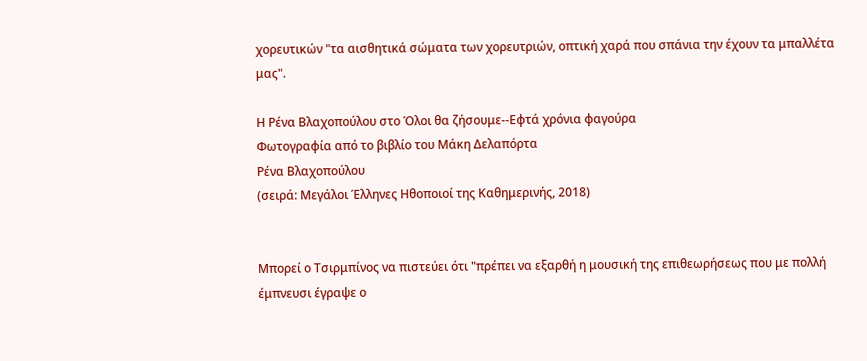χορευτικών "τα αισθητικά σώματα των χορευτριών, οπτική χαρά που σπάνια την έχουν τα μπαλλέτα μας".

Η Ρένα Βλαχοπούλου στο Όλοι θα ζήσουμε--Εφτά χρόνια φαγούρα
Φωτογραφία από το βιβλίο του Μάκη Δελαπόρτα
Ρένα Βλαχοπούλου
(σειρά: Μεγάλοι Έλληνες Ηθοποιοί της Καθημερινής, 2018)


Μπορεί ο Τσιρμπίνος να πιστεύει ότι "πρέπει να εξαρθή η μουσική της επιθεωρήσεως που με πολλή έμπνευσι έγραψε ο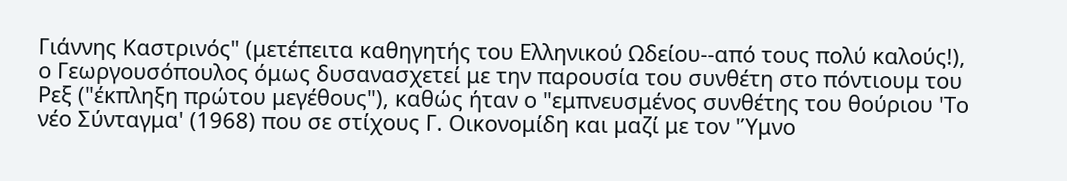Γιάννης Καστρινός" (μετέπειτα καθηγητής του Ελληνικού Ωδείου--από τους πολύ καλούς!), ο Γεωργουσόπουλος όμως δυσανασχετεί με την παρουσία του συνθέτη στο πόντιουμ του Ρεξ ("έκπληξη πρώτου μεγέθους"), καθώς ήταν ο "εμπνευσμένος συνθέτης του θούριου 'Το νέο Σύνταγμα' (1968) που σε στίχους Γ. Οικονομίδη και μαζί με τον 'Ύμνο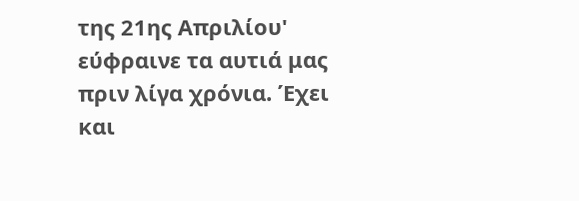της 21ης Απριλίου' εύφραινε τα αυτιά μας πριν λίγα χρόνια. Έχει και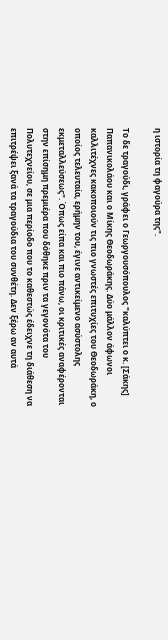η ιστορία τη φαγούρα της".

Το δε τραγούδι, γράφει ο Γεωργουσόπουλος "καλύπτει ο κ. [Σάκης] Παπανικολάου και ο Μίκης Θεοδωράκης. Δύο μάλλον άφωνοι καλλιτέχνες κακοποιούν τις πιο γνωστές επιτυχίες του Θεοδωράκη, ο οποίος τελευταία, ερήμην του, έγινε αντικείμενο ασύστολης εκμεταλλεύσεως". Όπως είπα και πιο πάνω, οι κριτικές αναφέρονται στην επίσημη πρεμιέρα που δόθηκε πριν τα γεγονότα του Πολυτεχνείου, σε μια περίοδο που το καθεστώς έδειχνε τη διάθεση να επιτρέψει ξανά τα τραγούδια του συνθέτη. Δεν ξέρω αν αυτά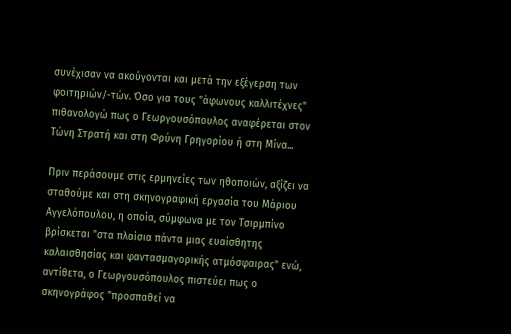συνέχισαν να ακούγονται και μετά την εξέγερση των φοιτηριών/-τών. Όσο για τους "άφωνους καλλιτέχνες" πιθανολογώ πως ο Γεωργουσόπουλος αναφέρεται στον Τώνη Στρατή και στη Φρύνη Γρηγορίου ή στη Μίνα...

Πριν περάσουμε στις ερμηνείες των ηθοποιών, αξίζει να σταθούμε και στη σκηνογραφική εργασία του Μάριου Αγγελόπουλου, η οποία, σύμφωνα με τον Τσιρμπίνο βρίσκεται "στα πλαίσια πάντα μιας ευαίσθητης καλαισθησίας και φαντασμαγορικής ατμόσφαιρας" ενώ, αντίθετα, ο Γεωργουσόπουλος πιστεύει πως ο σκηνογράφος "προσπαθεί να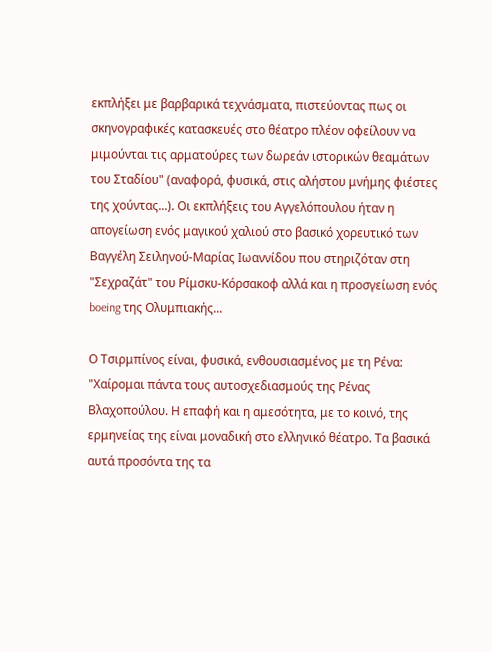εκπλήξει με βαρβαρικά τεχνάσματα, πιστεύοντας πως οι σκηνογραφικές κατασκευές στο θέατρο πλέον οφείλουν να μιμούνται τις αρματούρες των δωρεάν ιστορικών θεαμάτων του Σταδίου" (αναφορά, φυσικά, στις αλήστου μνήμης φιέστες της χούντας...). Οι εκπλήξεις του Αγγελόπουλου ήταν η απογείωση ενός μαγικού χαλιού στο βασικό χορευτικό των Βαγγέλη Σειληνού-Μαρίας Ιωαννίδου που στηριζόταν στη "Σεχραζάτ" του Ρίμσκυ-Κόρσακοφ αλλά και η προσγείωση ενός boeing της Ολυμπιακής...

Ο Τσιρμπίνος είναι, φυσικά, ενθουσιασμένος με τη Ρένα: "Χαίρομαι πάντα τους αυτοσχεδιασμούς της Ρένας Βλαχοπούλου. Η επαφή και η αμεσότητα, με το κοινό, της ερμηνείας της είναι μοναδική στο ελληνικό θέατρο. Τα βασικά αυτά προσόντα της τα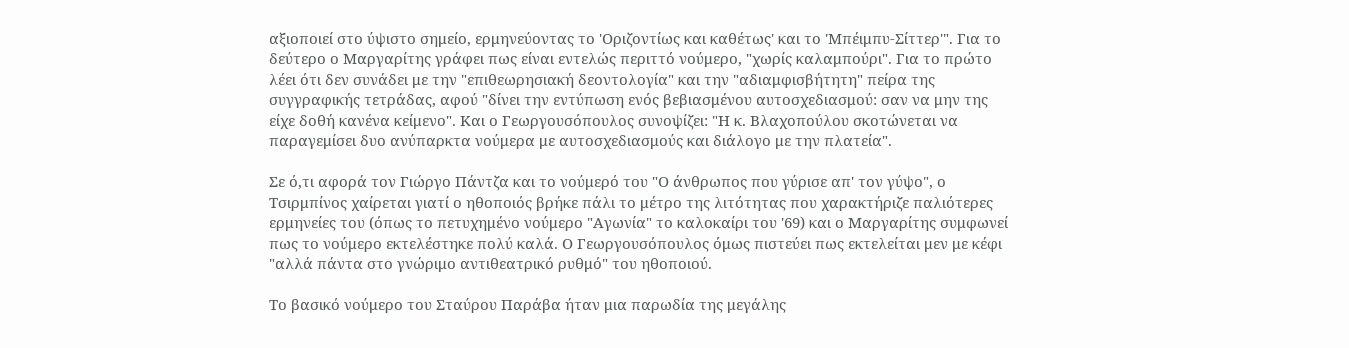αξιοποιεί στο ύψιστο σημείο, ερμηνεύοντας το 'Οριζοντίως και καθέτως' και το 'Μπέιμπυ-Σίττερ'". Για το δεύτερο ο Μαργαρίτης γράφει πως είναι εντελώς περιττό νούμερο, "χωρίς καλαμπούρι". Για το πρώτο λέει ότι δεν συνάδει με την "επιθεωρησιακή δεοντολογία" και την "αδιαμφισβήτητη" πείρα της συγγραφικής τετράδας, αφού "δίνει την εντύπωση ενός βεβιασμένου αυτοσχεδιασμού: σαν να μην της είχε δοθή κανένα κείμενο". Και ο Γεωργουσόπουλος συνοψίζει: "Η κ. Βλαχοπούλου σκοτώνεται να παραγεμίσει δυο ανύπαρκτα νούμερα με αυτοσχεδιασμούς και διάλογο με την πλατεία".

Σε ό,τι αφορά τον Γιώργο Πάντζα και το νούμερό του "Ο άνθρωπος που γύρισε απ' τον γύψο", ο Τσιρμπίνος χαίρεται γιατί ο ηθοποιός βρήκε πάλι το μέτρο της λιτότητας που χαρακτήριζε παλιότερες ερμηνείες του (όπως το πετυχημένο νούμερο "Αγωνία" το καλοκαίρι του '69) και ο Μαργαρίτης συμφωνεί πως το νούμερο εκτελέστηκε πολύ καλά. Ο Γεωργουσόπουλος όμως πιστεύει πως εκτελείται μεν με κέφι "αλλά πάντα στο γνώριμο αντιθεατρικό ρυθμό" του ηθοποιού.

Το βασικό νούμερο του Σταύρου Παράβα ήταν μια παρωδία της μεγάλης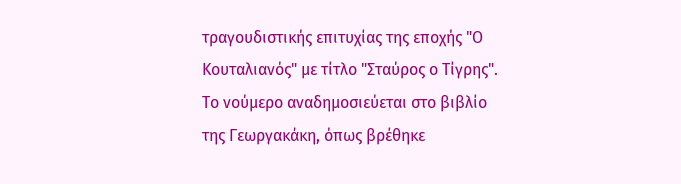τραγουδιστικής επιτυχίας της εποχής "Ο Κουταλιανός" με τίτλο "Σταύρος ο Τίγρης". Το νούμερο αναδημοσιεύεται στο βιβλίο της Γεωργακάκη, όπως βρέθηκε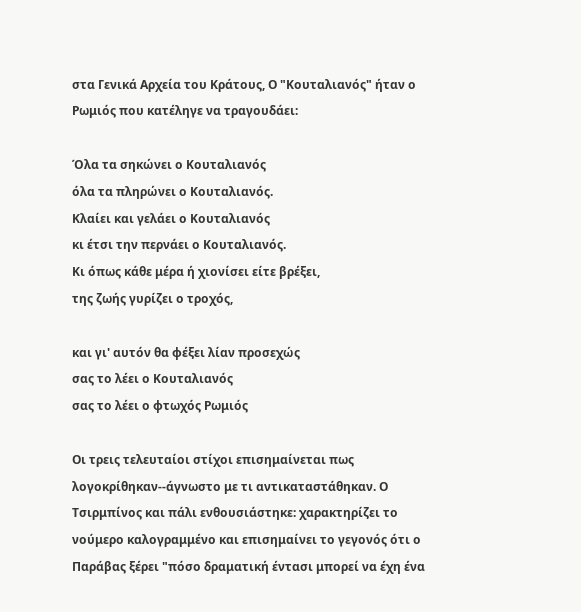στα Γενικά Αρχεία του Κράτους, Ο "Κουταλιανός" ήταν ο Ρωμιός που κατέληγε να τραγουδάει:

Όλα τα σηκώνει ο Κουταλιανός
όλα τα πληρώνει ο Κουταλιανός.
Κλαίει και γελάει ο Κουταλιανός
κι έτσι την περνάει ο Κουταλιανός.
Κι όπως κάθε μέρα ή χιονίσει είτε βρέξει,
της ζωής γυρίζει ο τροχός,

και γι' αυτόν θα φέξει λίαν προσεχώς
σας το λέει ο Κουταλιανός
σας το λέει ο φτωχός Ρωμιός

Οι τρεις τελευταίοι στίχοι επισημαίνεται πως λογοκρίθηκαν--άγνωστο με τι αντικαταστάθηκαν. Ο Τσιρμπίνος και πάλι ενθουσιάστηκε: χαρακτηρίζει το νούμερο καλογραμμένο και επισημαίνει το γεγονός ότι ο Παράβας ξέρει "πόσο δραματική έντασι μπορεί να έχη ένα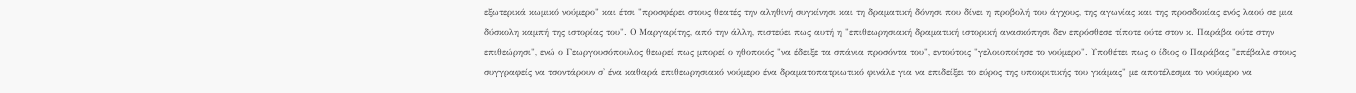εξωτερικά κωμικό νούμερο" και έτσι "προσφέρει στους θεατές την αληθινή συγκίνησι και τη δραματική δόνησι που δίνει η προβολή του άγχους, της αγωνίας και της προσδοκίας ενός λαού σε μια δύσκολη καμπή της ιστορίας του". Ο Μαργαρίτης, από την άλλη, πιστεύει πως αυτή η "επιθεωρησιακή δραματική ιστορική ανασκόπησι δεν επρόσθεσε τίποτε ούτε στον κ. Παράβα ούτε στην επιθεώρησι", ενώ ο Γεωργουσόπουλος θεωρεί πως μπορεί ο ηθοποιός "να έδειξε τα σπάνια προσόντα του", εντούτοις "γελοιοποίησε το νούμερο". Υποθέτει πως ο ίδιος ο Παράβας "επέβαλε στους συγγραφείς να τσοντάρουν σ' ένα καθαρά επιθεωρησιακό νούμερο ένα δραματοπατριωτικό φινάλε για να επιδείξει το εύρος της υποκριτικής του γκάμας" με αποτέλεσμα το νούμερο να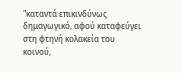"καταντά επικινδύνως δημαγωγικό, αφού καταφεύγει στη φτηνή κολακεία του κοινού,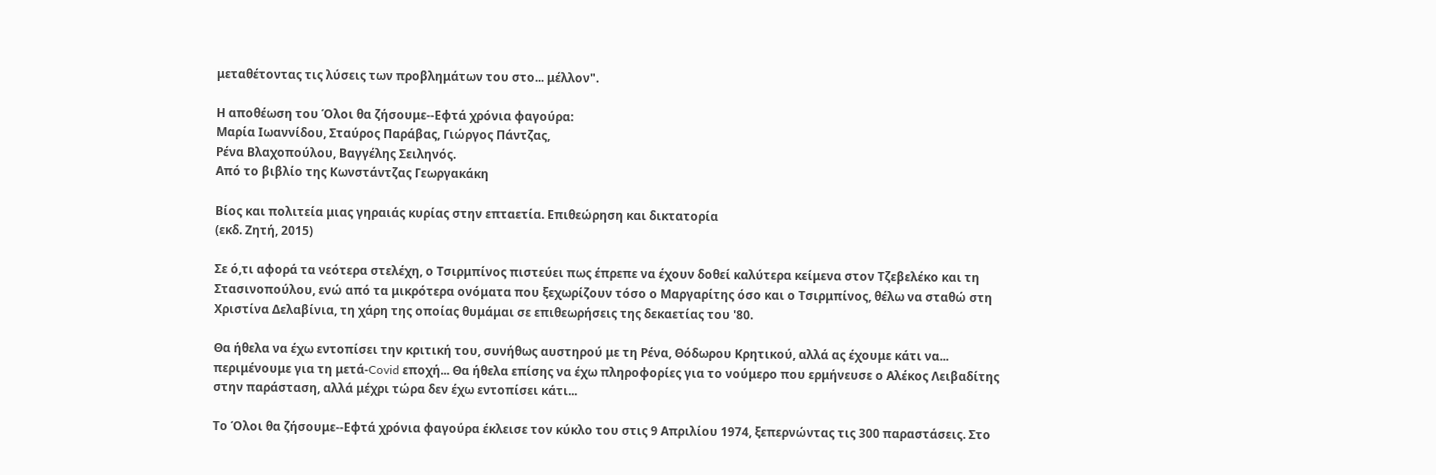μεταθέτοντας τις λύσεις των προβλημάτων του στο... μέλλον".

Η αποθέωση του Όλοι θα ζήσουμε--Εφτά χρόνια φαγούρα:
Μαρία Ιωαννίδου, Σταύρος Παράβας, Γιώργος Πάντζας,
Ρένα Βλαχοπούλου, Βαγγέλης Σειληνός.
Από το βιβλίο της Κωνστάντζας Γεωργακάκη

Βίος και πολιτεία μιας γηραιάς κυρίας στην επταετία. Επιθεώρηση και δικτατορία
(εκδ. Ζητή, 2015)

Σε ό,τι αφορά τα νεότερα στελέχη, ο Τσιρμπίνος πιστεύει πως έπρεπε να έχουν δοθεί καλύτερα κείμενα στον Τζεβελέκο και τη Στασινοπούλου, ενώ από τα μικρότερα ονόματα που ξεχωρίζουν τόσο ο Μαργαρίτης όσο και ο Τσιρμπίνος, θέλω να σταθώ στη Χριστίνα Δελαβίνια, τη χάρη της οποίας θυμάμαι σε επιθεωρήσεις της δεκαετίας του '80.

Θα ήθελα να έχω εντοπίσει την κριτική του, συνήθως αυστηρού με τη Ρένα, Θόδωρου Κρητικού, αλλά ας έχουμε κάτι να... περιμένουμε για τη μετά-Covid εποχή... Θα ήθελα επίσης να έχω πληροφορίες για το νούμερο που ερμήνευσε ο Αλέκος Λειβαδίτης στην παράσταση, αλλά μέχρι τώρα δεν έχω εντοπίσει κάτι...

Το Όλοι θα ζήσουμε--Εφτά χρόνια φαγούρα έκλεισε τον κύκλο του στις 9 Απριλίου 1974, ξεπερνώντας τις 300 παραστάσεις. Στο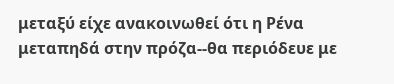μεταξύ είχε ανακοινωθεί ότι η Ρένα μεταπηδά στην πρόζα--θα περιόδευε με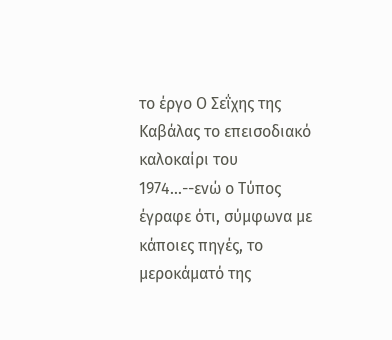το έργο Ο Σεΐχης της Καβάλας το επεισοδιακό καλοκαίρι του 1974...--ενώ ο Τύπος έγραφε ότι, σύμφωνα με κάποιες πηγές, το μεροκάματό της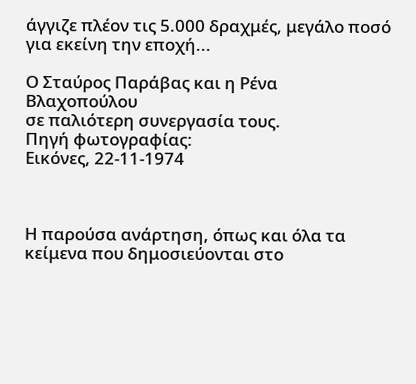άγγιζε πλέον τις 5.000 δραχμές, μεγάλο ποσό για εκείνη την εποχή...

Ο Σταύρος Παράβας και η Ρένα Βλαχοπούλου
σε παλιότερη συνεργασία τους.
Πηγή φωτογραφίας:
Εικόνες, 22-11-1974



Η παρούσα ανάρτηση, όπως και όλα τα κείμενα που δημοσιεύονται στο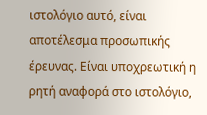ιστολόγιο αυτό, είναι αποτέλεσμα προσωπικής έρευνας. Είναι υποχρεωτική η ρητή αναφορά στο ιστολόγιο,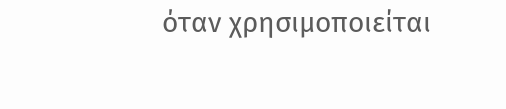όταν χρησιμοποιείται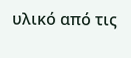υλικό από τις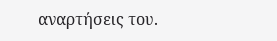αναρτήσεις του.